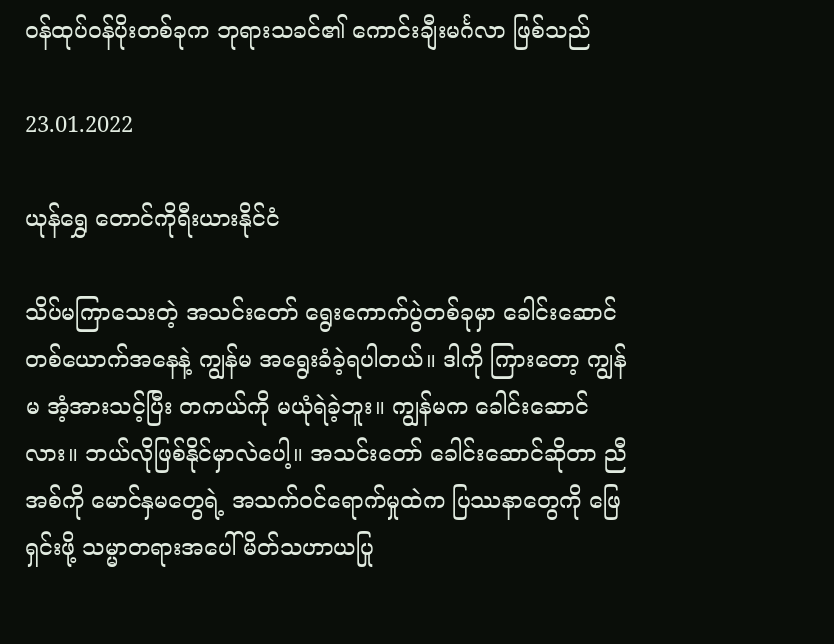ဝန်ထုပ်ဝန်ပိုးတစ်ခုက ဘုရားသခင်၏ ကောင်းချီးမင်္ဂလာ ဖြစ်သည်

23.01.2022

ယုန်ရွှေ တောင်ကိုရီးယားနိုင်ငံ

သိပ်မကြာသေးတဲ့ အသင်းတော် ရွေးကောက်ပွဲတစ်ခုမှာ ခေါင်းဆောင်တစ်ယောက်အနေနဲ့ ကျွန်မ အရွေးခံခဲ့ရပါတယ်။ ဒါကို ကြားတော့ ကျွန်မ အံ့အားသင့်ပြီး တကယ်ကို မယုံရဲခဲ့ဘူး။ ကျွန်မက ခေါင်းဆောင်လား။ ဘယ်လိုဖြစ်နိုင်မှာလဲပေါ့။ အသင်းတော် ခေါင်းဆောင်ဆိုတာ ညီအစ်ကို မောင်နှမတွေရဲ့ အသက်ဝင်ရောက်မှုထဲက ပြဿနာတွေကို ဖြေရှင်းဖို့ သမ္မာတရားအပေါ် မိတ်သဟာယပြု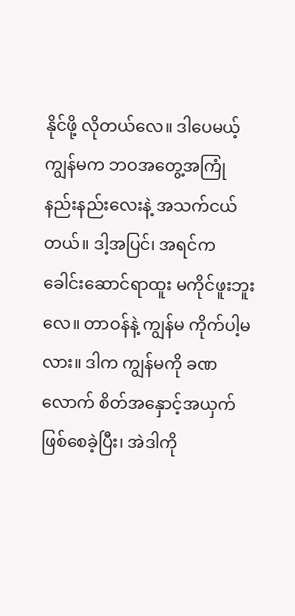နိုင်ဖို့ လိုတယ်လေ။ ဒါပေမယ့် ကျွန်မက ဘဝအတွေ့အကြုံ နည်းနည်းလေးနဲ့ အသက်ငယ်တယ်။ ဒါ့အပြင်၊ အရင်က ခေါင်းဆောင်ရာထူး မကိုင်ဖူးဘူးလေ။ တာဝန်နဲ့ ကျွန်မ ကိုက်ပါ့မလား။ ဒါက ကျွန်မကို ခဏလောက် စိတ်အနှောင့်အယှက် ဖြစ်စေခဲ့ပြီး၊ အဲဒါကို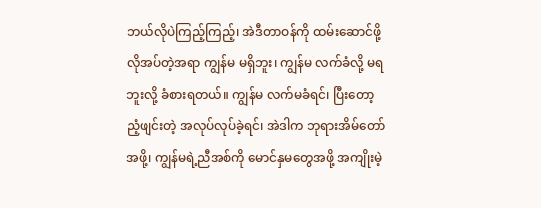ဘယ်လိုပဲကြည့်ကြည့်၊ အဲဒီတာဝန်ကို ထမ်းဆောင်ဖို့ လိုအပ်တဲ့အရာ ကျွန်မ မရှိဘူး၊ ကျွန်မ လက်ခံလို့ မရဘူးလို့ ခံစားရတယ်။ ကျွန်မ လက်မခံရင်၊ ပြီးတော့ ညံ့ဖျင်းတဲ့ အလုပ်လုပ်ခဲ့ရင်၊ အဲဒါက ဘုရားအိမ်တော်အဖို့၊ ကျွန်မရဲ့ညီအစ်ကို မောင်နှမတွေအဖို့ အကျိုးမဲ့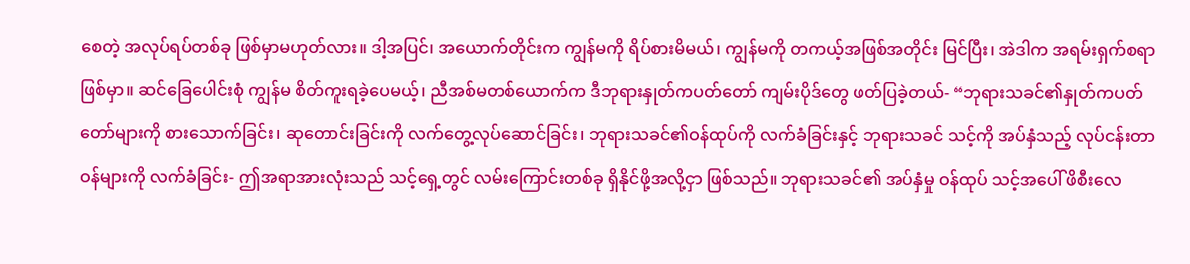စေတဲ့ အလုပ်ရပ်တစ်ခု ဖြစ်မှာမဟုတ်လား။ ဒါ့အပြင်၊ အယောက်တိုင်းက ကျွန်မကို ရိပ်စားမိမယ်၊ ကျွန်မကို တကယ့်အဖြစ်အတိုင်း မြင်ပြီး၊ အဲဒါက အရမ်းရှက်စရာ ဖြစ်မှာ။ ဆင်ခြေပေါင်းစုံ ကျွန်မ စိတ်ကူးရခဲ့ပေမယ့်၊ ညီအစ်မတစ်ယောက်က ဒီဘုရားနှုတ်ကပတ်တော် ကျမ်းပိုဒ်တွေ ဖတ်ပြခဲ့တယ်- “ဘုရားသခင်၏နှုတ်ကပတ်တော်များကို စားသောက်ခြင်း၊ ဆုတောင်းခြင်းကို လက်တွေ့လုပ်ဆောင်ခြင်း၊ ဘုရားသခင်၏ဝန်ထုပ်ကို လက်ခံခြင်းနှင့် ဘုရားသခင် သင့်ကို အပ်နှံသည့် လုပ်ငန်းတာဝန်များကို လက်ခံခြင်း- ဤအရာအားလုံးသည် သင့်ရှေ့တွင် လမ်းကြောင်းတစ်ခု ရှိနိုင်ဖို့အလို့ငှာ ဖြစ်သည်။ ဘုရားသခင်၏ အပ်နှံမှု ဝန်ထုပ် သင့်အပေါ် ဖိစီးလေ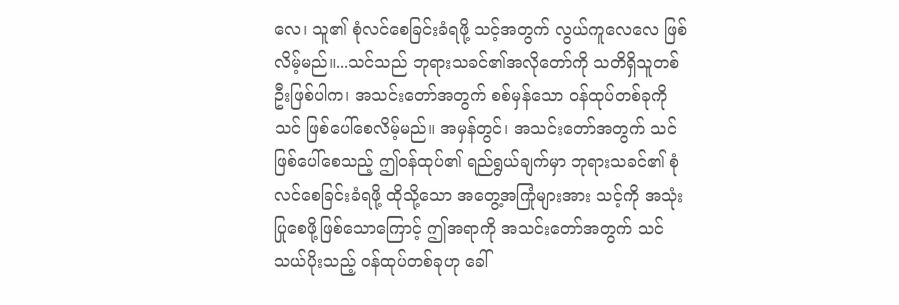လေ၊ သူ၏ စုံလင်စေခြင်းခံရဖို့ သင့်အတွက် လွယ်ကူလေလေ ဖြစ်လိမ့်မည်။...သင်သည် ဘုရားသခင်၏အလိုတော်ကို သတိရှိသူတစ်ဦးဖြစ်ပါက၊ အသင်းတော်အတွက် စစ်မှန်သော ဝန်ထုပ်တစ်ခုကို သင် ဖြစ်ပေါ်စေလိမ့်မည်။ အမှန်တွင်၊ အသင်းတော်အတွက် သင် ဖြစ်ပေါ်စေသည့် ဤဝန်ထုပ်၏ ရည်ရွယ်ချက်မှာ ဘုရားသခင်၏ စုံလင်စေခြင်းခံရဖို့ ထိုသို့သော အတွေ့အကြုံများအား သင့်ကို အသုံးပြုစေဖို့ဖြစ်သောကြောင့် ဤအရာကို အသင်းတော်အတွက် သင် သယ်ပိုးသည့် ဝန်ထုပ်တစ်ခုဟု ခေါ်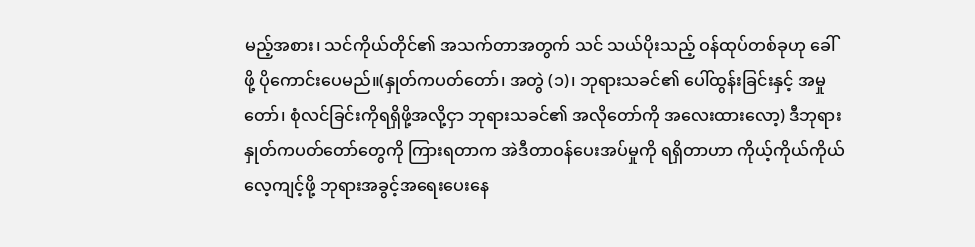မည့်အစား၊ သင်ကိုယ်တိုင်၏ အသက်တာအတွက် သင် သယ်ပိုးသည့် ဝန်ထုပ်တစ်ခုဟု ခေါ်ဖို့ ပိုကောင်းပေမည်။(နှုတ်ကပတ်တော်၊ အတွဲ (၁)၊ ဘုရားသခင်၏ ပေါ်ထွန်းခြင်းနှင့် အမှုတော်၊ စုံလင်ခြင်းကိုရရှိဖို့အလို့ငှာ ဘုရားသခင်၏ အလိုတော်ကို အလေးထားလော့) ဒီဘုရားနှုတ်ကပတ်တော်တွေကို ကြားရတာက အဲဒီတာဝန်ပေးအပ်မှုကို ရရှိတာဟာ ကိုယ့်ကိုယ်ကိုယ် လေ့ကျင့်ဖို့ ဘုရားအခွင့်အရေးပေးနေ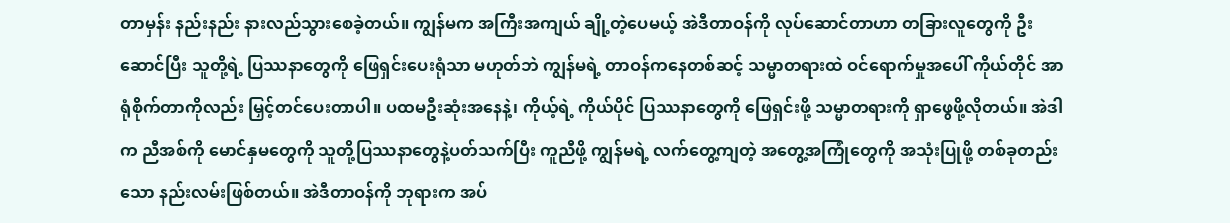တာမှန်း နည်းနည်း နားလည်သွားစေခဲ့တယ်။ ကျွန်မက အကြီးအကျယ် ချို့တဲ့ပေမယ့် အဲဒီတာဝန်ကို လုပ်ဆောင်တာဟာ တခြားလူတွေကို ဦးဆောင်ပြီး သူတို့ရဲ့ ပြဿနာတွေကို ဖြေရှင်းပေးရုံသာ မဟုတ်ဘဲ ကျွန်မရဲ့ တာဝန်ကနေတစ်ဆင့် သမ္မာတရားထဲ ဝင်ရောက်မှုအပေါ် ကိုယ်တိုင် အာရုံစိုက်တာကိုလည်း မြှင့်တင်ပေးတာပါ။ ပထမဦးဆုံးအနေနဲ့၊ ကိုယ့်ရဲ့ ကိုယ်ပိုင် ပြဿနာတွေကို ဖြေရှင်းဖို့ သမ္မာတရားကို ရှာဖွေဖို့လိုတယ်။ အဲဒါက ညီအစ်ကို မောင်နှမတွေကို သူတို့ပြဿနာတွေနဲ့ပတ်သက်ပြီး ကူညီဖို့ ကျွန်မရဲ့ လက်တွေ့ကျတဲ့ အတွေ့အကြုံတွေကို အသုံးပြုဖို့ တစ်ခုတည်းသော နည်းလမ်းဖြစ်တယ်။ အဲဒီတာဝန်ကို ဘုရားက အပ်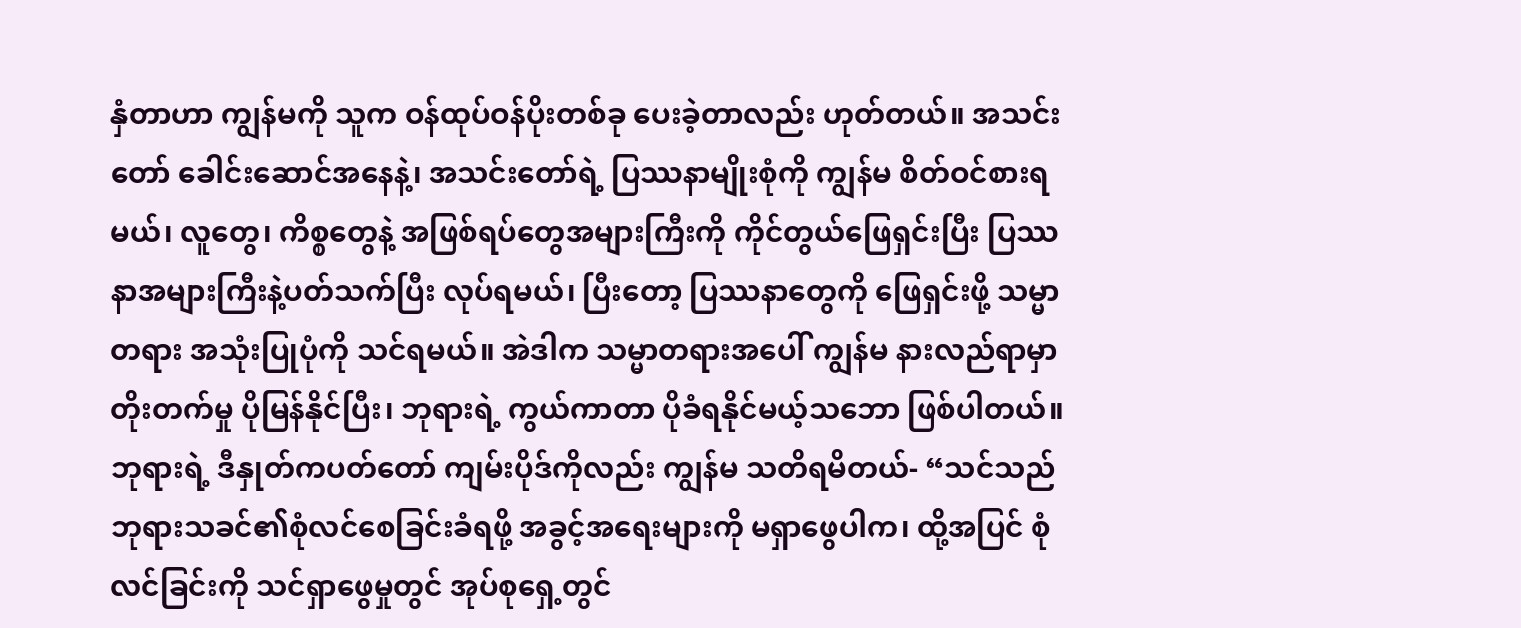နှံတာဟာ ကျွန်မကို သူက ဝန်ထုပ်ဝန်ပိုးတစ်ခု ပေးခဲ့တာလည်း ဟုတ်တယ်။ အသင်းတော် ခေါင်းဆောင်အနေနဲ့၊ အသင်းတော်ရဲ့ ပြဿနာမျိုးစုံကို ကျွန်မ စိတ်ဝင်စားရမယ်၊ လူတွေ၊ ကိစ္စတွေနဲ့ အဖြစ်ရပ်တွေအများကြီးကို ကိုင်တွယ်ဖြေရှင်းပြီး ပြဿနာအများကြီးနဲ့ပတ်သက်ပြီး လုပ်ရမယ်၊ ပြီးတော့ ပြဿနာတွေကို ဖြေရှင်းဖို့ သမ္မာတရား အသုံးပြုပုံကို သင်ရမယ်။ အဲဒါက သမ္မာတရားအပေါ် ကျွန်မ နားလည်ရာမှာ တိုးတက်မှု ပိုမြန်နိုင်ပြီး၊ ဘုရားရဲ့ ကွယ်ကာတာ ပိုခံရနိုင်မယ့်သဘော ဖြစ်ပါတယ်။ ဘုရားရဲ့ ဒီနှုတ်ကပတ်တော် ကျမ်းပိုဒ်ကိုလည်း ကျွန်မ သတိရမိတယ်- “သင်သည် ဘုရားသခင်၏စုံလင်စေခြင်းခံရဖို့ အခွင့်အရေးများကို မရှာဖွေပါက၊ ထို့အပြင် စုံလင်ခြင်းကို သင်ရှာဖွေမှုတွင် အုပ်စုရှေ့တွင်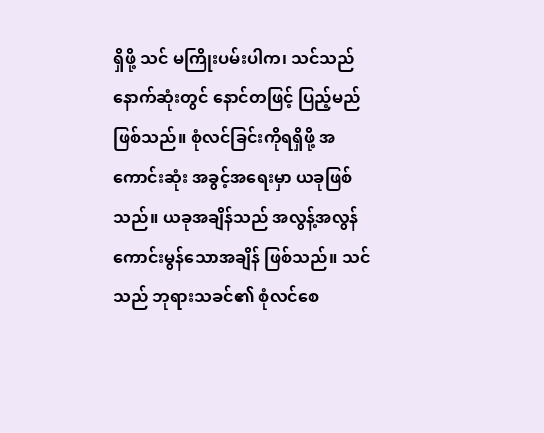ရှိဖို့ သင် မကြိုးပမ်းပါက၊ သင်သည် နောက်ဆုံးတွင် နောင်တဖြင့် ပြည့်မည်ဖြစ်သည်။ စုံလင်ခြင်းကိုရရှိဖို့ အကောင်းဆုံး အခွင့်အရေးမှာ ယခုဖြစ်သည်။ ယခုအချိန်သည် အလွန့်အလွန် ကောင်းမွန်သောအချိန် ဖြစ်သည်။ သင်သည် ဘုရားသခင်၏ စုံလင်စေ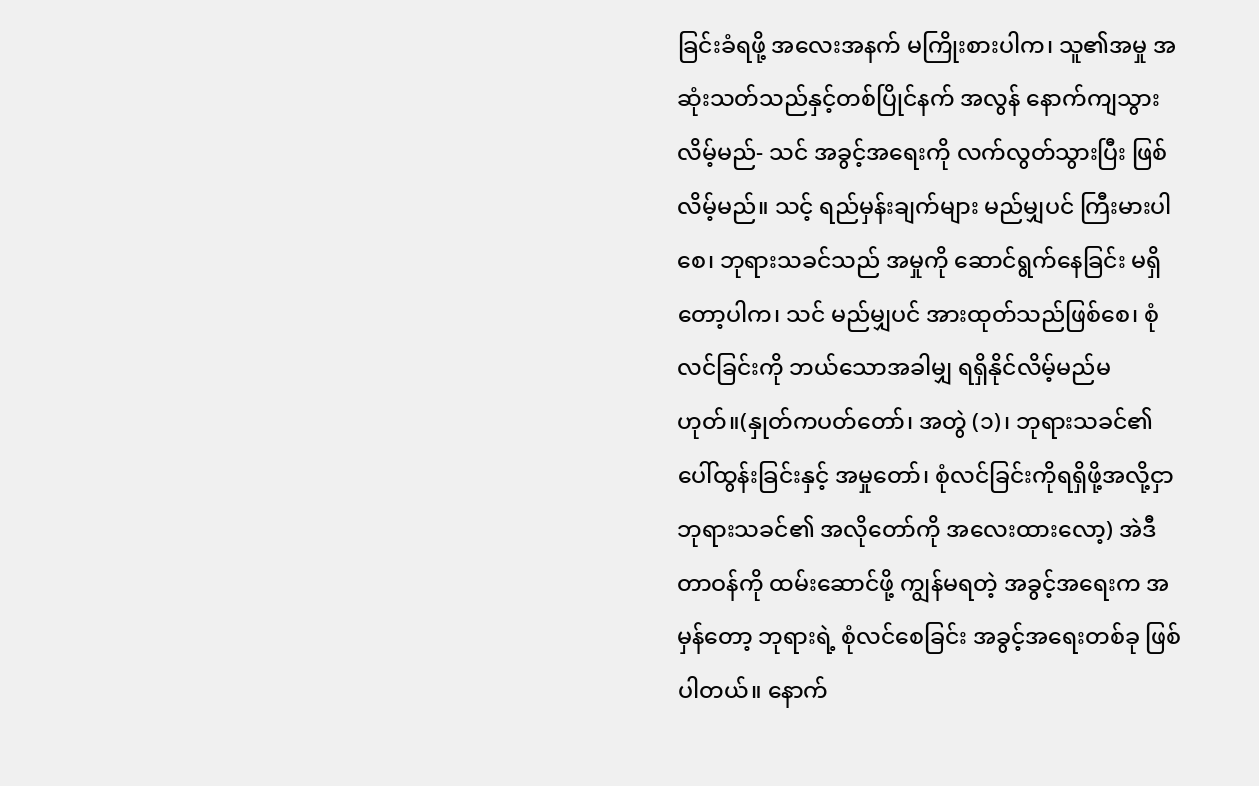ခြင်းခံရဖို့ အလေးအနက် မကြိုးစားပါက၊ သူ၏အမှု အဆုံးသတ်သည်နှင့်တစ်ပြိုင်နက် အလွန် နောက်ကျသွားလိမ့်မည်- သင် အခွင့်အရေးကို လက်လွတ်သွားပြီး ဖြစ်လိမ့်မည်။ သင့် ရည်မှန်းချက်များ မည်မျှပင် ကြီးမားပါစေ၊ ဘုရားသခင်သည် အမှုကို ဆောင်ရွက်နေခြင်း မရှိတော့ပါက၊ သင် မည်မျှပင် အားထုတ်သည်ဖြစ်စေ၊ စုံလင်ခြင်းကို ဘယ်သောအခါမျှ ရရှိနိုင်လိမ့်မည်မဟုတ်။(နှုတ်ကပတ်တော်၊ အတွဲ (၁)၊ ဘုရားသခင်၏ ပေါ်ထွန်းခြင်းနှင့် အမှုတော်၊ စုံလင်ခြင်းကိုရရှိဖို့အလို့ငှာ ဘုရားသခင်၏ အလိုတော်ကို အလေးထားလော့) အဲဒီတာဝန်ကို ထမ်းဆောင်ဖို့ ကျွန်မရတဲ့ အခွင့်အရေးက အမှန်တော့ ဘုရားရဲ့ စုံလင်စေခြင်း အခွင့်အရေးတစ်ခု ဖြစ်ပါတယ်။ နောက်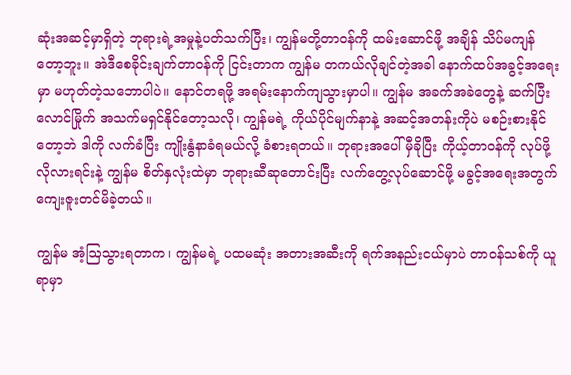ဆုံးအဆင့်မှာရှိတဲ့ ဘုရားရဲ့အမှုနဲ့ပတ်သက်ပြီး၊ ကျွန်မတို့တာဝန်ကို ထမ်းဆောင်ဖို့ အချိန် သိပ်မကျန်တော့ဘူး။ အဲဒီစေခိုင်းချက်တာဝန်ကို ငြင်းတာက ကျွန်မ တကယ်လိုချင်တဲ့အခါ နောက်ထပ်အခွင့်အရေးမှာ မဟုတ်တဲ့သဘောပါပဲ။ နောင်တရဖို့ အရမ်းနောက်ကျသွားမှာပါ။ ကျွန်မ အခက်အခဲတွေနဲ့ ဆက်ပြီးလောင်မြိုက် အသက်မရှင်နိုင်တော့သလို၊ ကျွန်မရဲ့ ကိုယ်ပိုင်မျက်နာနဲ့ အဆင့်အတန်းကိုပဲ မစဉ်းစားနိုင်တော့ဘဲ ဒါကို လက်ခံပြီး ကျိုးနွံနာခံရမယ်လို့ ခံစားရတယ်။ ဘုရားအပေါ် မှီခိုပြီး ကိုယ့်တာဝန်ကို လုပ်ဖို့ လိုလားရင်းနဲ့ ကျွန်မ စိတ်နှလုံးထဲမှာ ဘုရားဆီဆုတောင်းပြီး လက်တွေ့လုပ်ဆောင်ဖို့ မခွင့်အရေးအတွက် ကျေးဇူးတင်မိခဲ့တယ်။

ကျွန်မ အံ့ဩသွားရတာက၊ ကျွန်မရဲ့ ပထမဆုံး အတားအဆီးကို ရက်အနည်းငယ်မှာပဲ တာဝန်သစ်ကို ယူရာမှာ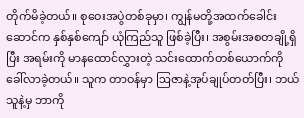တိုက်မိခဲ့တယ်။ စုဝေးအပွဲတစ်ခုမှာ၊ ကျွန်မတို့အထက်ခေါင်းဆောင်က နှစ်နှစ်ကျော် ယုံကြည်သူ ဖြစ်ခဲ့ပြီး၊ အစွမ်းအစတချို့ရှိပြီး အရမ်းကို မာနထောင်လွှားတဲ့ သင်းထောက်တစ်ယောက်ကို ခေါ်လာခဲ့တယ်။ သူက တာဝန်မှာ ဩဇာနဲ့အုပ်ချုပ်တတ်ပြီး၊ ဘယ်သူနဲ့မှ ဘာကို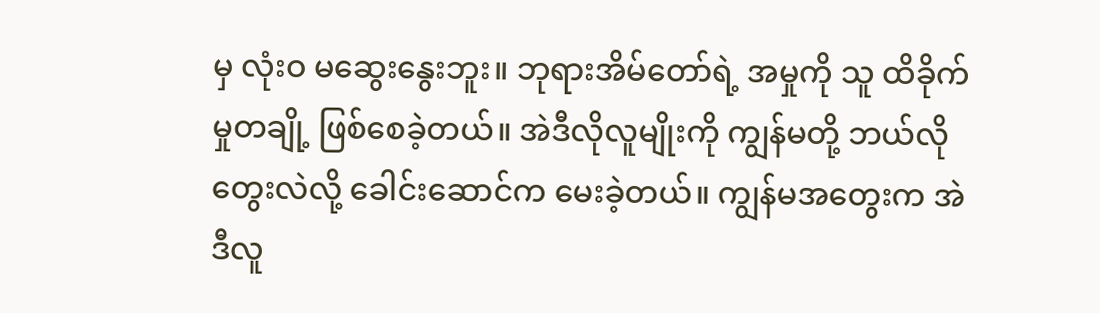မှ လုံးဝ မဆွေးနွေးဘူး။ ဘုရားအိမ်တော်ရဲ့ အမှုကို သူ ထိခိုက်မှုတချို့ ဖြစ်စေခဲ့တယ်။ အဲဒီလိုလူမျိုးကို ကျွန်မတို့ ဘယ်လိုတွေးလဲလို့ ခေါင်းဆောင်က မေးခဲ့တယ်။ ကျွန်မအတွေးက အဲဒီလူ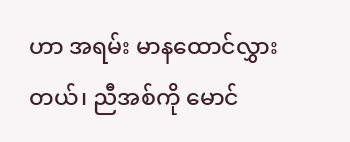ဟာ အရမ်း မာနထောင်လွှားတယ်၊ ညီအစ်ကို မောင်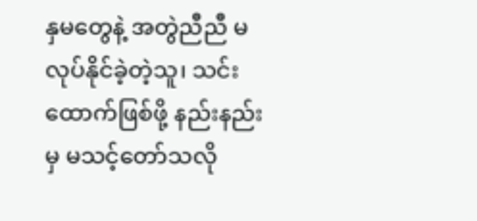နှမတွေနဲ့ အတွဲညီညီ မလုပ်နိုင်ခဲ့တဲ့သူ၊ သင်းထောက်ဖြစ်ဖို့ နည်းနည်းမှ မသင့်တော်သလို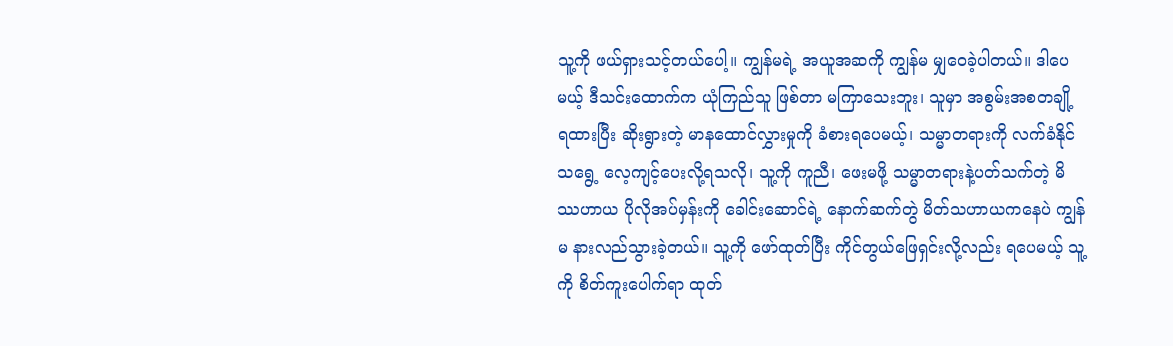သူ့ကို ဖယ်ရှားသင့်တယ်ပေါ့။ ကျွန်မရဲ့ အယူအဆကို ကျွန်မ မျှဝေခဲ့ပါတယ်။ ဒါပေမယ့် ဒီသင်းထောက်က ယုံကြည်သူ ဖြစ်တာ မကြာသေးဘူး၊ သူမှာ အစွမ်းအစတချို့ ရထားပြီး ဆိုးရွားတဲ့ မာနထောင်လွှားမှုကို ခံစားရပေမယ့်၊ သမ္မာတရားကို လက်ခံနိုင်သရွေ့ လေ့ကျင့်ပေးလို့ရသလို၊ သူ့ကို ကူညီ၊ ဖေးမဖို့ သမ္မာတရားနဲ့ပတ်သက်တဲ့ မိဿဟာယ ပိုလိုအပ်မှန်းကို ခေါင်းဆောင်ရဲ့ နောက်ဆက်တွဲ မိတ်သဟာယကနေပဲ ကျွန်မ နားလည်သွားခဲ့တယ်။ သူ့ကို ဖော်ထုတ်ပြီး ကိုင်တွယ်ဖြေရှင်းလို့လည်း ရပေမယ့် သူ့ကို စိတ်ကူးပေါက်ရာ ထုတ်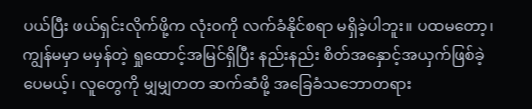ပယ်ပြီး ဖယ်ရှင်းလိုက်ဖို့က လုံးဝကို လက်ခံနိုင်စရာ မရှိခဲ့ပါဘူး။ ပထမတော့၊ ကျွန်မမှာ မမှန်တဲ့ ရှုထောင့်အမြင်ရှိပြီး နည်းနည်း စိတ်အနှောင့်အယှက်ဖြစ်ခဲ့ပေမယ့်၊ လူတွေကို မျှမျှတတ ဆက်ဆံဖို့ အခြေခံသဘောတရား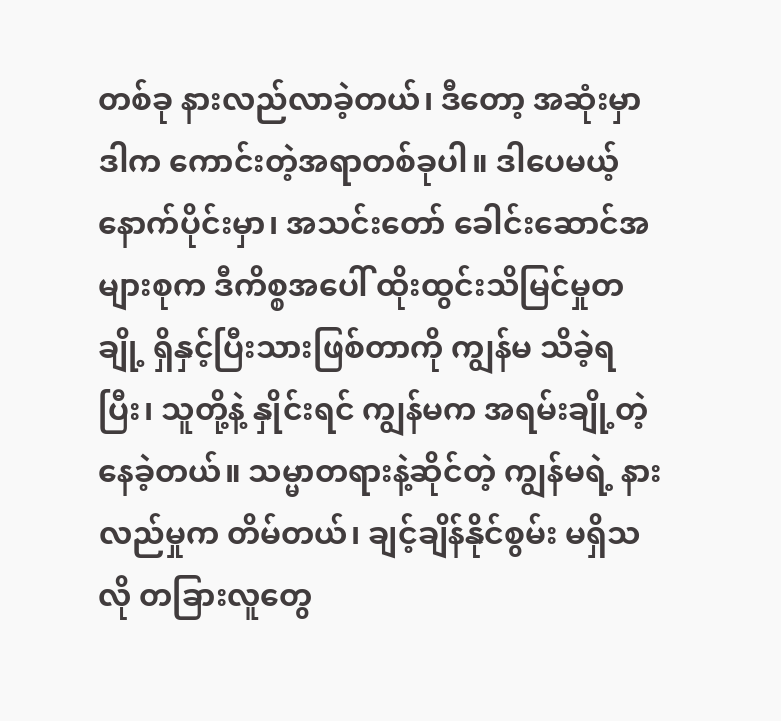တစ်ခု နားလည်လာခဲ့တယ်၊ ဒီတော့ အဆုံးမှာ ဒါက ကောင်းတဲ့အရာတစ်ခုပါ။ ဒါပေမယ့် နောက်ပိုင်းမှာ၊ အသင်းတော် ခေါင်းဆောင်အများစုက ဒီကိစ္စအပေါ် ထိုးထွင်းသိမြင်မှုတချို့ ရှိနှင့်ပြီးသားဖြစ်တာကို ကျွန်မ သိခဲ့ရပြီး၊ သူတို့နဲ့ နှိုင်းရင် ကျွန်မက အရမ်းချို့တဲ့နေခဲ့တယ်။ သမ္မာတရားနဲ့ဆိုင်တဲ့ ကျွန်မရဲ့ နားလည်မှုက တိမ်တယ်၊ ချင့်ချိန်နိုင်စွမ်း မရှိသလို တခြားလူတွေ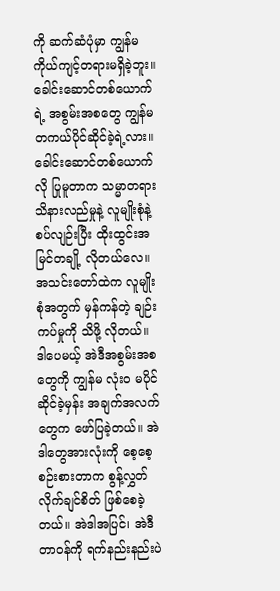ကို ဆက်ဆံပုံမှာ ကျွန်မ ကိုယ်ကျင့်တရားမရှိခဲ့ဘူး။ ခေါင်းဆောင်တစ်ယောက်ရဲ့ အစွမ်းအစတွေ ကျွန်မ တကယ်ပိုင်ဆိုင်ခဲ့ရဲ့လား။ ခေါင်းဆောင်တစ်ယောက်လို ပြုမူတာက သမ္မာတရား သိနားလည်မှုနဲ့ လူမျိုးစုံနဲ့ စပ်လျဉ်းပြီး ထိုးထွင်းအမြင်တချို့ လိုတယ်လေ။ အသင်းတော်ထဲက လူမျိုးစုံအတွက် မှန်ကန်တဲ့ ချဉ်းကပ်မှုကို သိဖို့ လိုတယ်။ ဒါပေမယ့် အဲဒီအစွမ်းအစတွေကို ကျွန်မ လုံးဝ မပိုင်ဆိုင်ခဲ့မှန်း အချက်အလက်တွေက ဖော်ပြခဲ့တယ်။ အဲဒါတွေအားလုံးကို စေ့စေ့စဉ်းစားတာက စွန့်လွှတ်လိုက်ချင်စိတ် ဖြစ်စေခဲ့တယ်။ အဲဒါအပြင်၊ အဲဒီတာဝန်ကို ရက်နည်းနည်းပဲ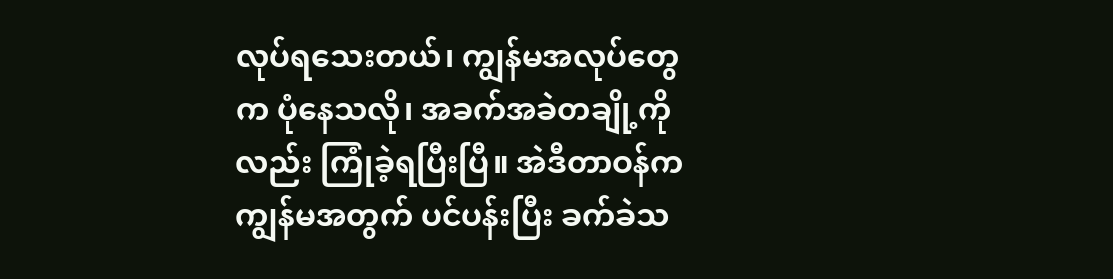လုပ်ရသေးတယ်၊ ကျွန်မအလုပ်တွေက ပုံနေသလို၊ အခက်အခဲတချို့ကိုလည်း ကြုံခဲ့ရပြီးပြီ။ အဲဒီတာဝန်က ကျွန်မအတွက် ပင်ပန်းပြီး ခက်ခဲသ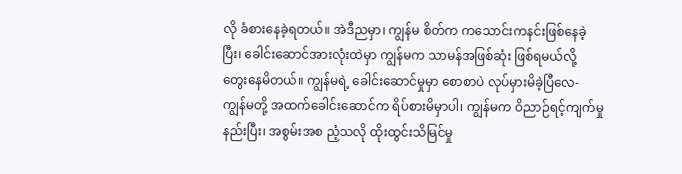လို ခံစားနေခဲ့ရတယ်။ အဲဒီညမှာ၊ ကျွန်မ စိတ်က ကသောင်းကနင်းဖြစ်နေခဲ့ပြီး၊ ခေါင်းဆောင်အားလုံးထဲမှာ ကျွန်မက သာမန်အဖြစ်ဆုံး ဖြစ်ရမယ်လို့ တွေးနေမိတယ်။ ကျွန်မရဲ့ ခေါင်းဆောင်မှုမှာ စောစာပဲ လုပ်မှားမိခဲ့ပြီလေ- ကျွန်မတို့ အထက်ခေါင်းဆောင်က ရိပ်စားမိမှာပါ၊ ကျွန်မက ဝိညာဉ်ရင့်ကျက်မှုနည်းပြီး၊ အစွမ်းအစ ညံ့သလို ထိုးထွင်းသိမြင်မှု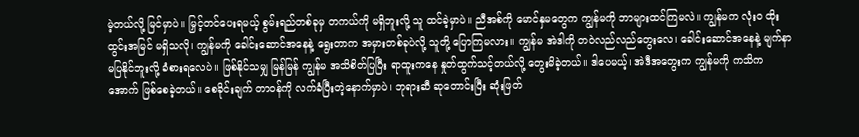မဲ့တယ်လို့ မြင်မှာပဲ။ မြှင့်တင်ပေးရမယ့် စွမ်းရည်တစ်ခုမှ တကယ်ကို မရှိဘူးလို့ သူ ထင်ခဲ့မှာပဲ။ ညီအစ်ကို မောင်နှမတွေက ကျွန်မကို ဘာများထင်ကြမလဲ။ ကျွန်မက လုံးဝ ထိုးထွင်းအမြင် မရှိသလို၊ ကျွန်မကို ခေါင်းဆောင်အနေနဲ့ ရွေးတာက အမှားတစ်ခုပဲလို့ သူတို့ ပြောကြမလား။ ကျွန်မ အဲဒါကို တဝဲလည်လည်တွေးလေ၊ ခေါင်းဆောင်အနေနဲ့ မျက်နာမပြနိုင်ဘူးလို့ ခံစားရလေပဲ။ ဖြစ်နိုင်သမျှ မြန်မြန် ကျွန်မ အသိစိတ်ပြပြီး ရာထူးကနေ နှုတ်ထွက်သင့်တယ်လို့ တွေးမိခဲ့တယ်။ ဒါပေမယ့်၊ အဲဒီအတွေးက ကျွန်မကို ကသိကအောက် ဖြစ်စေခဲ့တယ်။ စေခိုင်းချက် တာဝန်ကို လက်ခံပြီးတဲ့နောက်မှာပဲ၊ ဘုရားဆီ ဆုတောင်းပြီး ဆုံးဖြတ်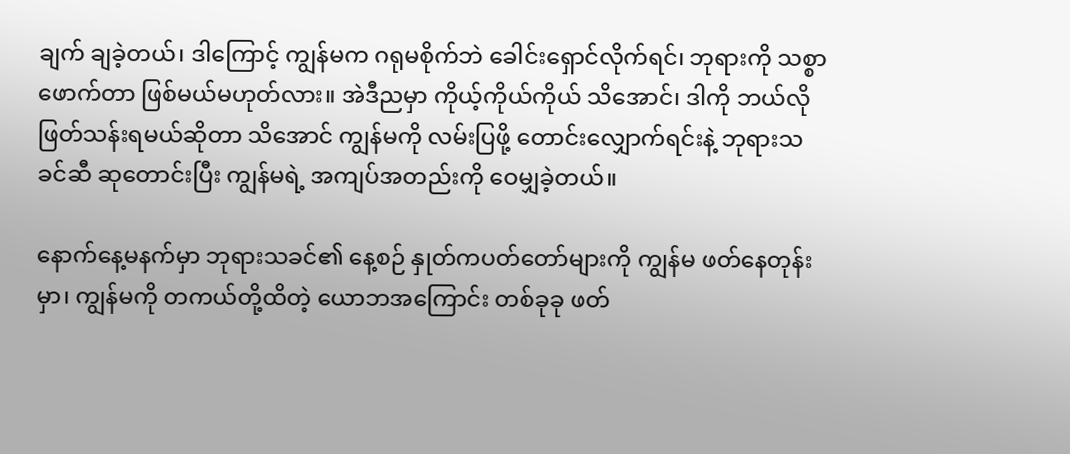ချက် ချခဲ့တယ်၊ ဒါကြောင့် ကျွန်မက ဂရုမစိုက်ဘဲ ခေါင်းရှောင်လိုက်ရင်၊ ဘုရားကို သစ္စာဖောက်တာ ဖြစ်မယ်မဟုတ်လား။ အဲဒီညမှာ ကိုယ့်ကိုယ်ကိုယ် သိအောင်၊ ဒါကို ဘယ်လိုဖြတ်သန်းရမယ်ဆိုတာ သိအောင် ကျွန်မကို လမ်းပြဖို့ တောင်းလျှောက်ရင်းနဲ့ ဘုရားသခင်ဆီ ဆုတောင်းပြီး ကျွန်မရဲ့ အကျပ်အတည်းကို ဝေမျှခဲ့တယ်။

နောက်နေ့မနက်မှာ ဘုရားသခင်၏ နေ့စဉ် နှုတ်ကပတ်တော်များကို ကျွန်မ ဖတ်နေတုန်းမှာ၊ ကျွန်မကို တကယ်တို့ထိတဲ့ ယောဘအကြောင်း တစ်ခုခု ဖတ်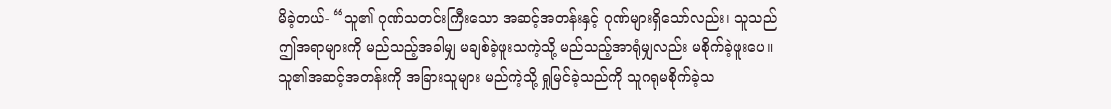မိခဲ့တယ်- “သူ၏ ဂုဏ်သတင်းကြီးသော အဆင့်အတန်းနှင့် ဂုဏ်များရှိသော်လည်း၊ သူသည် ဤအရာများကို မည်သည့်အခါမျှ မချစ်ခဲ့ဖူးသကဲ့သို့ မည်သည့်အာရုံမျှလည်း မစိုက်ခဲ့ဖူးပေ။ သူ၏အဆင့်အတန်းကို အခြားသူများ မည်ကဲ့သို့ ရှုမြင်ခဲ့သည်ကို သူဂရုမစိုက်ခဲ့သ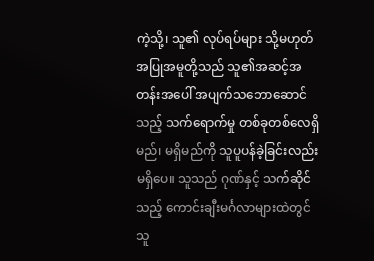ကဲ့သို့၊ သူ၏ လုပ်ရပ်များ သို့မဟုတ် အပြုအမူတို့သည် သူ၏အဆင့်အတန်းအပေါ် အပျက်သဘောဆောင်သည့် သက်ရောက်မှု တစ်ခုတစ်လေရှိမည်၊ မရှိမည်ကို သူပူပန်ခဲ့ခြင်းလည်း မရှိပေ။ သူသည် ဂုဏ်နှင့် သက်ဆိုင်သည့် ကောင်းချီးမင်္ဂလာများထဲတွင် သူ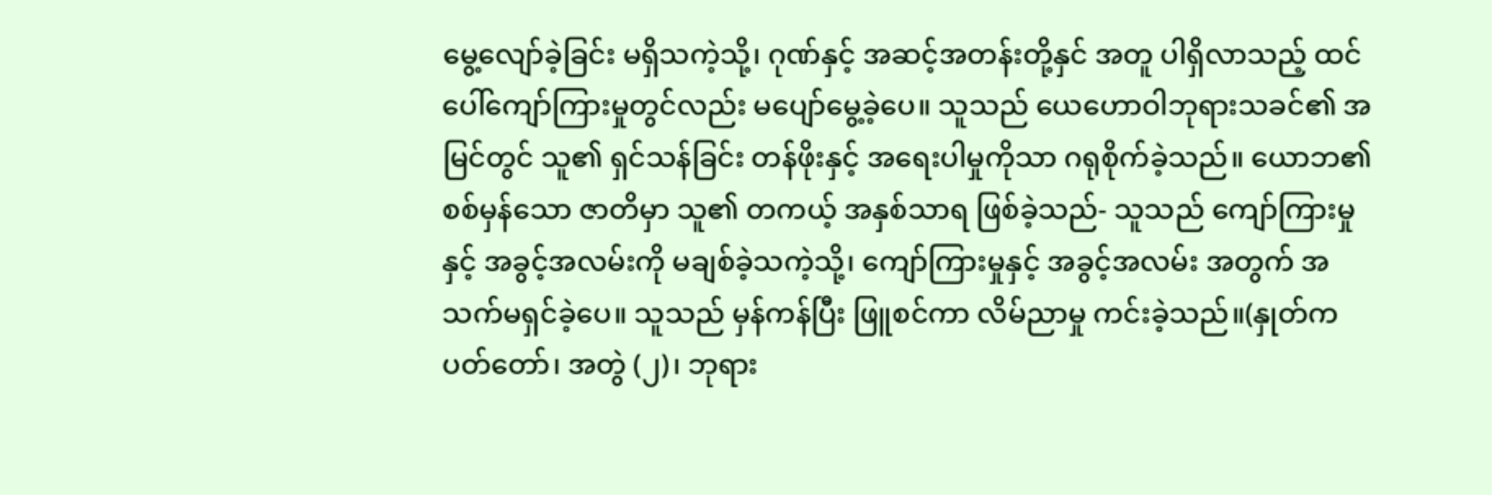မွေ့လျော်ခဲ့ခြင်း မရှိသကဲ့သို့၊ ဂုဏ်နှင့် အဆင့်အတန်းတို့နှင် အတူ ပါရှိလာသည့် ထင်ပေါ်ကျော်ကြားမှုတွင်လည်း မပျော်မွေ့ခဲ့ပေ။ သူသည် ယေဟောဝါဘုရားသခင်၏ အမြင်တွင် သူ၏ ရှင်သန်ခြင်း တန်ဖိုးနှင့် အရေးပါမှုကိုသာ ဂရုစိုက်ခဲ့သည်။ ယောဘ၏ စစ်မှန်သော ဇာတိမှာ သူ၏ တကယ့် အနှစ်သာရ ဖြစ်ခဲ့သည်- သူသည် ကျော်ကြားမှုနှင့် အခွင့်အလမ်းကို မချစ်ခဲ့သကဲ့သို့၊ ကျော်ကြားမှုနှင့် အခွင့်အလမ်း အတွက် အသက်မရှင်ခဲ့ပေ။ သူသည် မှန်ကန်ပြီး ဖြူစင်ကာ လိမ်ညာမှု ကင်းခဲ့သည်။(နှုတ်ကပတ်တော်၊ အတွဲ (၂)၊ ဘုရား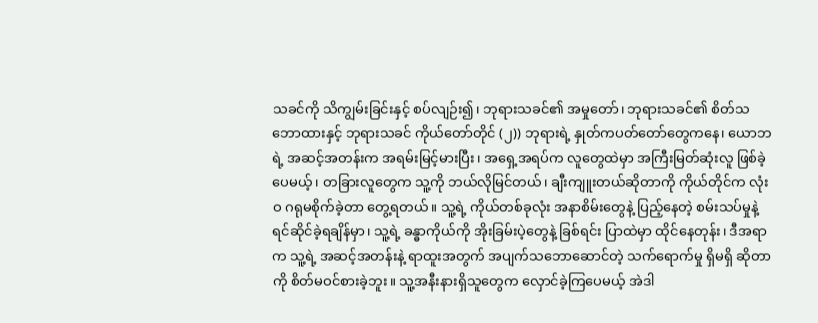သခင်ကို သိကျွမ်းခြင်းနှင့် စပ်လျဉ်း၍၊ ဘုရားသခင်၏ အမှုတော်၊ ဘုရားသခင်၏ စိတ်သဘောထားနှင့် ဘုရားသခင် ကိုယ်တော်တိုင် (၂)) ဘုရားရဲ့ နှုတ်ကပတ်တော်တွေကနေ၊ ယောဘရဲ့ အဆင့်အတန်းက အရမ်းမြင့်မားပြီး၊ အရှေ့အရပ်က လူတွေထဲမှာ အကြီးမြတ်ဆုံးလူ ဖြစ်ခဲ့ပေမယ့်၊ တခြားလူတွေက သူ့ကို ဘယ်လိုမြင်တယ်၊ ချီးကျူးတယ်ဆိုတာကို ကိုယ်တိုင်က လုံးဝ ဂရုမစိုက်ခဲ့တာ တွေ့ရတယ်။ သူ့ရဲ့ ကိုယ်တစ်ခုလုံး အနာစိမ်းတွေနဲ့ ပြည့်နေတဲ့ စမ်းသပ်မှုနဲ့ ရင်ဆိုင်ခဲ့ရချိန်မှာ၊ သူ့ရဲ့ ခန္ဓာကိုယ်ကို အိုးခြမ်းပဲ့တွေနဲ့ ခြစ်ရင်း ပြာထဲမှာ ထိုင်နေတုန်း၊ ဒီအရာက သူ့ရဲ့ အဆင့်အတန်းနဲ့ ရာထူးအတွက် အပျက်သဘောဆောင်တဲ့ သက်ရောက်မှု ရှိမရှိ ဆိုတာကို စိတ်မဝင်စားခဲ့ဘူး။ သူ့အနီးနားရှိသူတွေက လှောင်ခဲ့ကြပေမယ့် အဲဒါ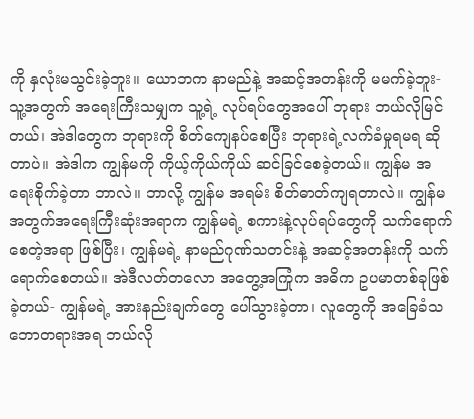ကို နှလုံးမသွင်းခဲ့ဘူး။ ယောဘက နာမည်နဲ့ အဆင့်အတန်းကို မမက်ခဲ့ဘူး- သူ့အတွက် အရေးကြီးသမျှက သူ့ရဲ့ လုပ်ရပ်တွေအပေါ် ဘုရား ဘယ်လိုမြင်တယ်၊ အဲဒါတွေက ဘုရားကို စိတ်ကျေနပ်စေပြီး ဘုရားရဲ့လက်ခံမှုရမရ ဆိုတာပဲ။ အဲဒါက ကျွန်မကို ကိုယ့်ကိုယ်ကိုယ် ဆင်ခြင်စေခဲ့တယ်။ ကျွန်မ အရေးစိုက်ခဲ့တာ ဘာလဲ။ ဘာလို့ ကျွန်မ အရမ်း စိတ်ဓာတ်ကျရတာလဲ။ ကျွန်မအတွက်အရေးကြီးဆုံးအရာက ကျွန်မရဲ့ စကားနဲ့လုပ်ရပ်တွေကို သက်ရောက်စေတဲ့အရာ ဖြစ်ပြီး၊ ကျွန်မရဲ့ နာမည်ဂုဏ်သတင်းနဲ့ အဆင့်အတန်းကို သက်ရောက်စေတယ်။ အဲဒီလတ်တလော အတွေ့အကြုံက အဓိက ဥပမာတစ်ခုဖြစ်ခဲ့တယ်- ကျွန်မရဲ့ အားနည်းချက်တွေ ပေါ်သွားခဲ့တာ၊ လူတွေကို အခြေခံသဘောတရားအရ ဘယ်လို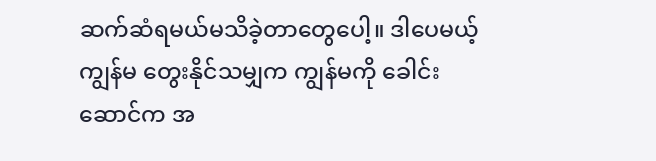ဆက်ဆံရမယ်မသိခဲ့တာတွေပေါ့။ ဒါပေမယ့် ကျွန်မ တွေးနိုင်သမျှက ကျွန်မကို ခေါင်းဆောင်က အ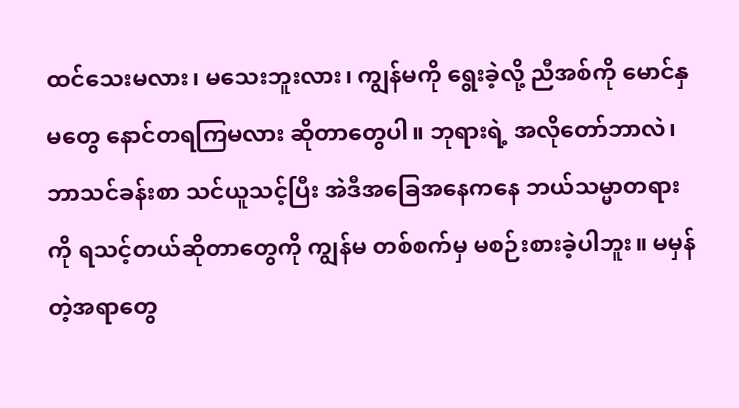ထင်သေးမလား၊ မသေးဘူးလား၊ ကျွန်မကို ရွေးခဲ့လို့ ညီအစ်ကို မောင်နှမတွေ နောင်တရကြမလား ဆိုတာတွေပါ။ ဘုရားရဲ့ အလိုတော်ဘာလဲ၊ ဘာသင်ခန်းစာ သင်ယူသင့်ပြီး အဲဒီအခြေအနေကနေ ဘယ်သမ္မာတရားကို ရသင့်တယ်ဆိုတာတွေကို ကျွန်မ တစ်စက်မှ မစဉ်းစားခဲ့ပါဘူး။ မမှန်တဲ့အရာတွေ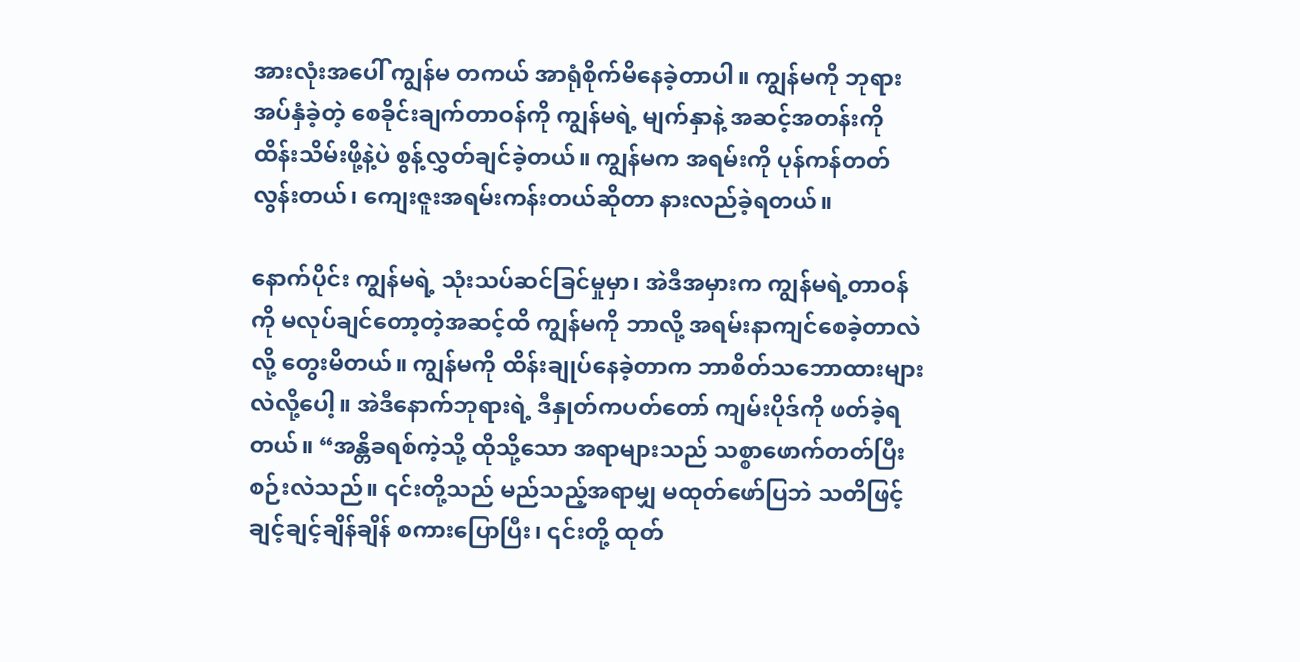အားလုံးအပေါ် ကျွန်မ တကယ် အာရုံစိုက်မိနေခဲ့တာပါ။ ကျွန်မကို ဘုရားအပ်နှံခဲ့တဲ့ စေခိုင်းချက်တာဝန်ကို ကျွန်မရဲ့ မျက်နှာနဲ့ အဆင့်အတန်းကို ထိန်းသိမ်းဖို့နဲ့ပဲ စွန့်လွှတ်ချင်ခဲ့တယ်။ ကျွန်မက အရမ်းကို ပုန်ကန်တတ်လွန်းတယ်၊ ကျေးဇူးအရမ်းကန်းတယ်ဆိုတာ နားလည်ခဲ့ရတယ်။

နောက်ပိုင်း ကျွန်မရဲ့ သုံးသပ်ဆင်ခြင်မှုမှာ၊ အဲဒီအမှားက ကျွန်မရဲ့တာဝန်ကို မလုပ်ချင်တော့တဲ့အဆင့်ထိ ကျွန်မကို ဘာလို့ အရမ်းနာကျင်စေခဲ့တာလဲလို့ တွေးမိတယ်။ ကျွန်မကို ထိန်းချုပ်နေခဲ့တာက ဘာစိတ်သဘောထားများလဲလို့ပေါ့။ အဲဒီနောက်ဘုရားရဲ့ ဒီနှုတ်ကပတ်တော် ကျမ်းပိုဒ်ကို ဖတ်ခဲ့ရတယ်။ “အန္တိခရစ်ကဲ့သို့ ထိုသို့သော အရာများသည် သစ္စာဖောက်တတ်ပြီး စဉ်းလဲသည်။ ၎င်းတို့သည် မည်သည့်အရာမျှ မထုတ်ဖော်ပြဘဲ သတိဖြင့် ချင့်ချင့်ချိန်ချိန် စကားပြောပြီး၊ ၎င်းတို့ ထုတ်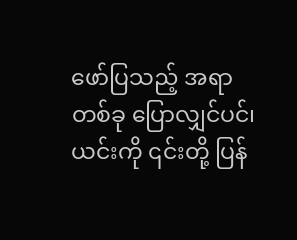ဖော်ပြသည့် အရာတစ်ခု ပြောလျှင်ပင်၊ ယင်းကို ၎င်းတို့ ပြန်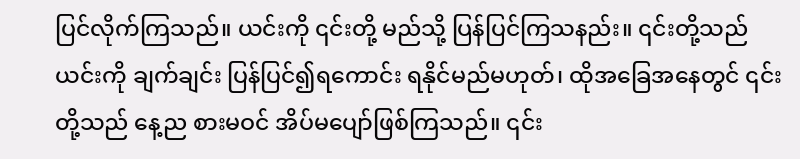ပြင်လိုက်ကြသည်။ ယင်းကို ၎င်းတို့ မည်သို့ ပြန်ပြင်ကြသနည်း။ ၎င်းတို့သည် ယင်းကို ချက်ချင်း ပြန်ပြင်၍ရကောင်း ရနိုင်မည်မဟုတ်၊ ထိုအခြေအနေတွင် ၎င်းတို့သည် နေ့ည စားမဝင် အိပ်မပျော်ဖြစ်ကြသည်။ ၎င်း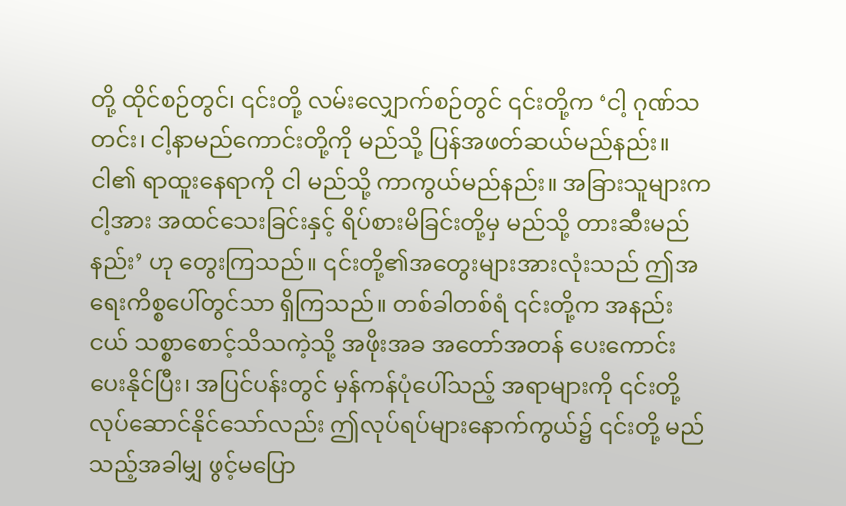တို့ ထိုင်စဉ်တွင်၊ ၎င်းတို့ လမ်းလျှောက်စဉ်တွင် ၎င်းတို့က ‘ငါ့ ဂုဏ်သတင်း၊ ငါ့နာမည်ကောင်းတို့ကို မည်သို့ ပြန်အဖတ်ဆယ်မည်နည်း။ ငါ၏ ရာထူးနေရာကို ငါ မည်သို့ ကာကွယ်မည်နည်း။ အခြားသူများက ငါ့အား အထင်သေးခြင်းနှင့် ရိပ်စားမိခြင်းတို့မှ မည်သို့ တားဆီးမည်နည်း’ ဟု တွေးကြသည်။ ၎င်းတို့၏အတွေးများအားလုံးသည် ဤအရေးကိစ္စပေါ်တွင်သာ ရှိကြသည်။ တစ်ခါတစ်ရံ ၎င်းတို့က အနည်းငယ် သစ္စာစောင့်သိသကဲ့သို့ အဖိုးအခ အတော်အတန် ပေးကောင်းပေးနိုင်ပြီး၊ အပြင်ပန်းတွင် မှန်ကန်ပုံပေါ်သည့် အရာများကို ၎င်းတို့ လုပ်ဆောင်နိုင်သော်လည်း ဤလုပ်ရပ်များနောက်ကွယ်၌ ၎င်းတို့ မည်သည့်အခါမျှ ဖွင့်မပြော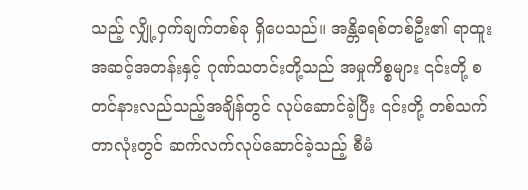သည့် လျှို့ဝှက်ချက်တစ်ခု ရှိပေသည်။ အန္တိခရစ်တစ်ဦး၏ ရာထူးအဆင့်အတန်းနှင့် ဂုဏ်သတင်းတို့သည် အမှုကိစ္စများ ၎င်းတို့ စတင်နားလည်သည့်အချိန်တွင် လုပ်ဆောင်ခဲ့ပြီး ၎င်းတို့ တစ်သက်တာလုံးတွင် ဆက်လက်လုပ်ဆောင်ခဲ့သည့် စီမံ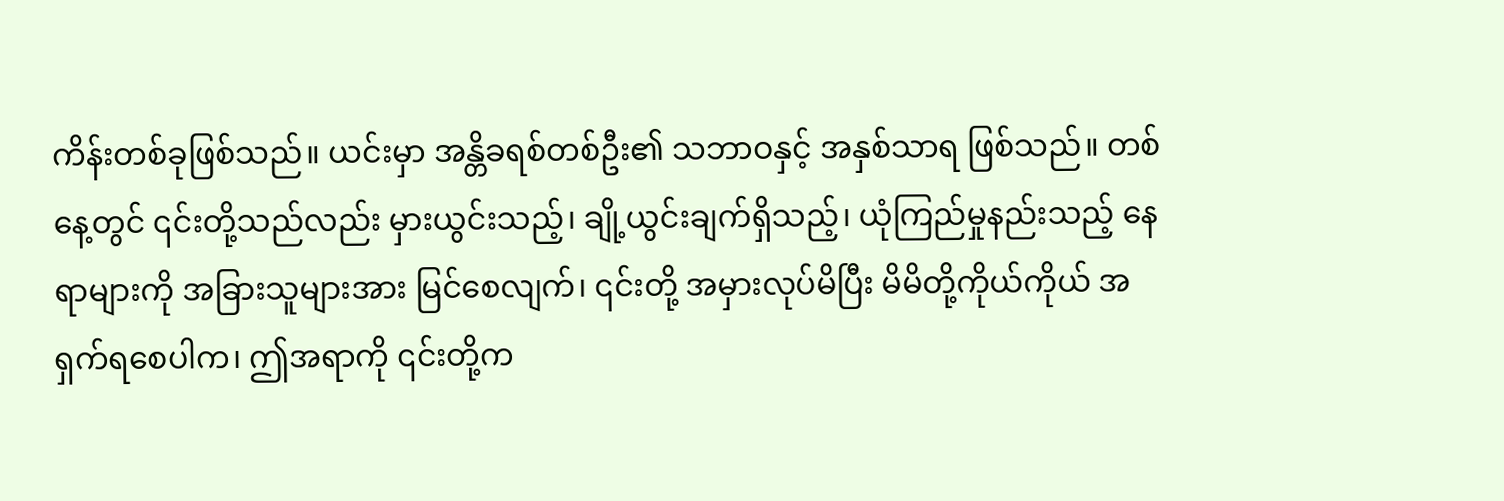ကိန်းတစ်ခုဖြစ်သည်။ ယင်းမှာ အန္တိခရစ်တစ်ဦး၏ သဘာဝနှင့် အနှစ်သာရ ဖြစ်သည်။ တစ်နေ့တွင် ၎င်းတို့သည်လည်း မှားယွင်းသည့်၊ ချို့ယွင်းချက်ရှိသည့်၊ ယုံကြည်မှုနည်းသည့် နေရာများကို အခြားသူများအား မြင်စေလျက်၊ ၎င်းတို့ အမှားလုပ်မိပြီး မိမိတို့ကိုယ်ကိုယ် အရှက်ရစေပါက၊ ဤအရာကို ၎င်းတို့က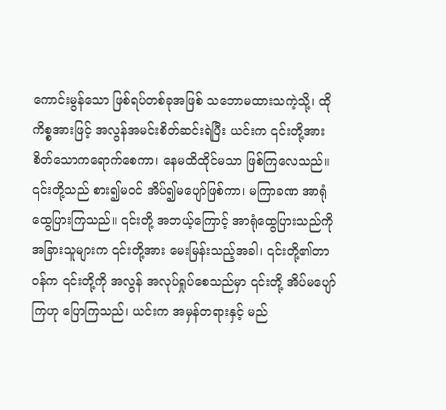ကောင်းမွန်သော ဖြစ်ရပ်တစ်ခုအဖြစ် သဘောမထားသကဲ့သို့၊ ထိုကိစ္စအားဖြင့် အလွန်အမင်းစိတ်ဆင်းရဲပြီး ယင်းက ၎င်းတို့အား စိတ်သောကရောက်စေကာ၊ နေမထိထိုင်မသာ ဖြစ်ကြလေသည်။ ၎င်းတို့သည် စား၍မဝင် အိပ်၍မပျော်ဖြစ်ကာ၊ မကြာခဏ အာရုံထွေပြားကြသည်။ ၎င်းတို့ အဘယ့်ကြောင့် အာရုံထွေပြားသည်ကို အခြားသူများက ၎င်းတို့အား မေးမြန်းသည့်အခါ၊ ၎င်းတို့၏တာဝန်က ၎င်းတို့ကို အလွန် အလုပ်ရှုပ်စေသည်မှာ ၎င်းတို့ အိပ်မပျော်ကြဟု ပြောကြသည်၊ ယင်းက အမှန်တရားနှင့် မည်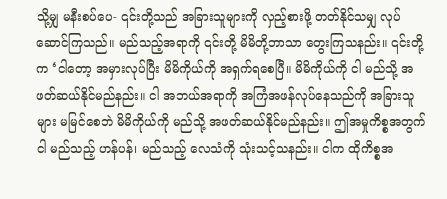သို့မျှ မနီးစပ်ပေ- ၎င်းတို့သည် အခြားသူများကို လှည့်စားဖို့ တတ်နိုင်သမျှ လုပ်ဆောင်ကြသည်။ မည်သည့်အရာကို ၎င်းတို့ မိမိတို့ဘာသာ တွေးကြသနည်း။ ၎င်းတို့က ‘ငါတော့ အမှားလုပ်ပြီး မိမိကိုယ်ကို အရှက်ရစေပြီ။ မိမိကိုယ်ကို ငါ မည်သို့ အဖတ်ဆယ်နိုင်မည်နည်း။ ငါ အဘယ်အရာကို အကြံအဖန်လုပ်နေသည်ကို အခြားသူများ မမြင်စေဘဲ မိမိကိုယ်ကို မည်သို့ အဖတ်ဆယ်နိုင်မည်နည်း။ ဤအမှုကိစ္စအတွက် ငါ မည်သည့် ဟန်ပန်၊ မည်သည့် လေသံကို သုံးသင့်သနည်း။ ငါက ထိုကိစ္စအ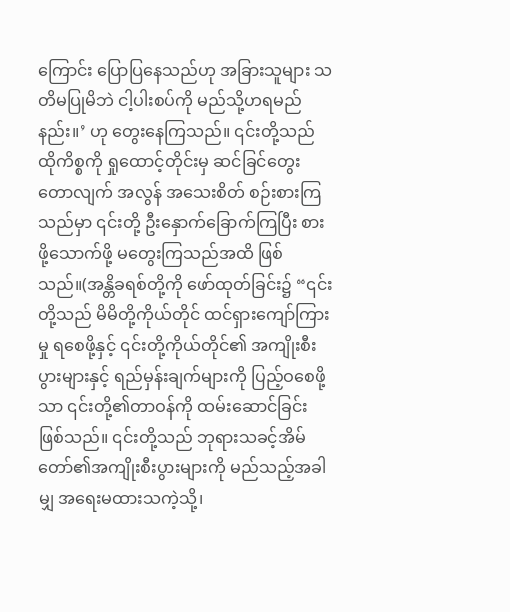ကြောင်း ပြောပြနေသည်ဟု အခြားသူများ သတိမပြုမိဘဲ ငါ့ပါးစပ်ကို မည်သို့ဟရမည်နည်း။’ ဟု တွေးနေကြသည်။ ၎င်းတို့သည် ထိုကိစ္စကို ရှုထောင့်တိုင်းမှ ဆင်ခြင်တွေးတောလျက် အလွန် အသေးစိတ် စဉ်းစားကြသည်မှာ ၎င်းတို့ ဦးနှောက်ခြောက်ကြပြီး စားဖို့သောက်ဖို့ မတွေးကြသည်အထိ ဖြစ်သည်။(အန္တိခရစ်တို့ကို ဖော်ထုတ်ခြင်း၌ “၎င်းတို့သည် မိမိတို့ကိုယ်တိုင် ထင်ရှားကျော်ကြားမှု ရစေဖို့နှင့် ၎င်းတို့ကိုယ်တိုင်၏ အကျိုးစီးပွားများနှင့် ရည်မှန်းချက်များကို ပြည့်ဝစေဖို့သာ ၎င်းတို့၏တာဝန်ကို ထမ်းဆောင်ခြင်းဖြစ်သည်။ ၎င်းတို့သည် ဘုရားသခင့်အိမ်တော်၏အကျိုးစီးပွားများကို မည်သည့်အခါမျှ အရေးမထားသကဲ့သို့၊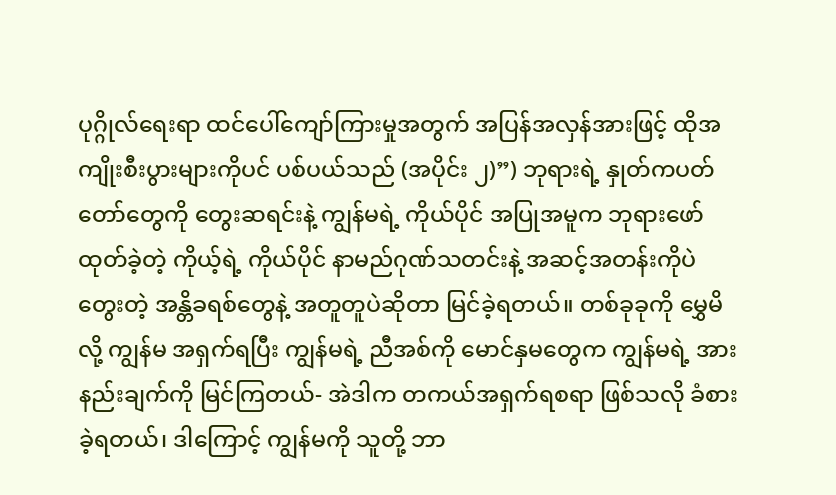ပုဂ္ဂိုလ်ရေးရာ ထင်ပေါ်ကျော်ကြားမှုအတွက် အပြန်အလှန်အားဖြင့် ထိုအကျိုးစီးပွားများကိုပင် ပစ်ပယ်သည် (အပိုင်း ၂)”) ဘုရားရဲ့ နှုတ်ကပတ်တော်တွေကို တွေးဆရင်းနဲ့ ကျွန်မရဲ့ ကိုယ်ပိုင် အပြုအမူက ဘုရားဖော်ထုတ်ခဲ့တဲ့ ကိုယ့်ရဲ့ ကိုယ်ပိုင် နာမည်ဂုဏ်သတင်းနဲ့ အဆင့်အတန်းကိုပဲ တွေးတဲ့ အန္တိခရစ်တွေနဲ့ အတူတူပဲဆိုတာ မြင်ခဲ့ရတယ်။ တစ်ခုခုကို မွှေမိလို့ ကျွန်မ အရှက်ရပြီး ကျွန်မရဲ့ ညီအစ်ကို မောင်နှမတွေက ကျွန်မရဲ့ အားနည်းချက်ကို မြင်ကြတယ်- အဲဒါက တကယ်အရှက်ရစရာ ဖြစ်သလို ခံစားခဲ့ရတယ်၊ ဒါကြောင့် ကျွန်မကို သူတို့ ဘာ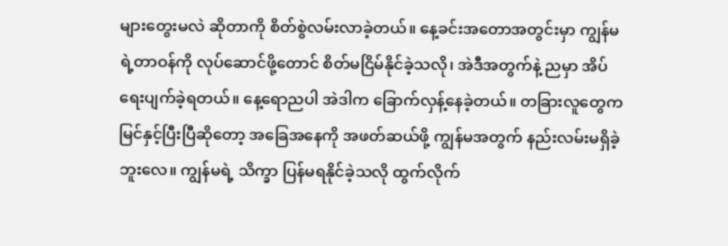များတွေးမလဲ ဆိုတာကို စိတ်စွဲလမ်းလာခဲ့တယ်။ နေ့ခင်းအတောအတွင်းမှာ ကျွန်မရဲ့တာဝန်ကို လုပ်ဆောင်ဖို့တောင် စိတ်မငြိမ်နိုင်ခဲ့သလို၊ အဲဒီအတွက်နဲ့ ညမှာ အိပ်ရေးပျက်ခဲ့ရတယ်။ နေ့ရောညပါ အဲဒါက ခြောက်လှန့်နေခဲ့တယ်။ တခြားလူတွေက မြင်နှင့်ပြီးပြီဆိုတော့ အခြေအနေကို အဖတ်ဆယ်ဖို့ ကျွန်မအတွက် နည်းလမ်းမရှိခဲ့ဘူးလေ။ ကျွန်မရဲ့ သိက္ခာ ပြန်မရနိုင်ခဲ့သလို ထွက်လိုက်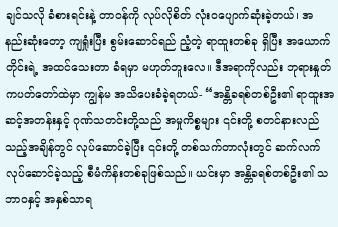ချင်သလို ခံစားရင်းနဲ့ တာဝန်ကို လုပ်လိုစိတ် လုံးဝပျောက်ဆုံးခဲ့တယ်၊ အနည်းဆုံးတော့ ကျရှုံးပြီး စွမ်းဆောင်ရည် ညံ့တဲ့ ရာထူးတစ်ခု ရှိပြီး အယောက်တိုင်းရဲ့ အထင်သေးတာ ခံရမှာ မဟုတ်ဘူးလေ။ ဒီအရာကိုလည်း ဘုရားနှုတ်ကပတ်တော်ထဲမှာ ကျွန်မ အသိပေးခံခဲ့ရတယ်- “အန္တိခရစ်တစ်ဦး၏ ရာထူးအဆင့်အတန်းနှင့် ဂုဏ်သတင်းတို့သည် အမှုကိစ္စများ ၎င်းတို့ စတင်နားလည်သည့်အချိန်တွင် လုပ်ဆောင်ခဲ့ပြီး ၎င်းတို့ တစ်သက်တာလုံးတွင် ဆက်လက်လုပ်ဆောင်ခဲ့သည့် စီမံကိန်းတစ်ခုဖြစ်သည်။ ယင်းမှာ အန္တိခရစ်တစ်ဦး၏ သဘာဝနှင့် အနှစ်သာရ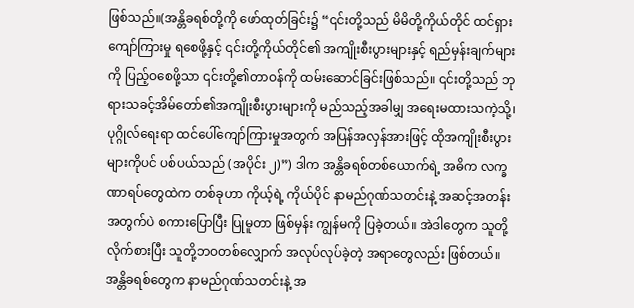ဖြစ်သည်။(အန္တိခရစ်တို့ကို ဖော်ထုတ်ခြင်း၌ “၎င်းတို့သည် မိမိတို့ကိုယ်တိုင် ထင်ရှားကျော်ကြားမှု ရစေဖို့နှင့် ၎င်းတို့ကိုယ်တိုင်၏ အကျိုးစီးပွားများနှင့် ရည်မှန်းချက်များကို ပြည့်ဝစေဖို့သာ ၎င်းတို့၏တာဝန်ကို ထမ်းဆောင်ခြင်းဖြစ်သည်။ ၎င်းတို့သည် ဘုရားသခင့်အိမ်တော်၏အကျိုးစီးပွားများကို မည်သည့်အခါမျှ အရေးမထားသကဲ့သို့၊ ပုဂ္ဂိုလ်ရေးရာ ထင်ပေါ်ကျော်ကြားမှုအတွက် အပြန်အလှန်အားဖြင့် ထိုအကျိုးစီးပွားများကိုပင် ပစ်ပယ်သည် (အပိုင်း ၂)”) ဒါက အန္တိခရစ်တစ်ယောက်ရဲ့ အဓိက လက္ခဏာရပ်တွေထဲက တစ်ခုဟာ ကိုယ့်ရဲ့ ကိုယ်ပိုင် နာမည်ဂုဏ်သတင်းနဲ့ အဆင့်အတန်းအတွက်ပဲ စကားပြောပြီး ပြုမူတာ ဖြစ်မှန်း ကျွန်မကို ပြခဲ့တယ်။ အဲဒါတွေက သူတို့ လိုက်စားပြီး သူတို့ဘဝတစ်လျှောက် အလုပ်လုပ်ခဲ့တဲ့ အရာတွေလည်း ဖြစ်တယ်။ အန္တိခရစ်တွေက နာမည်ဂုဏ်သတင်းနဲ့ အ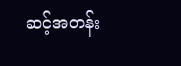ဆင့်အတန်း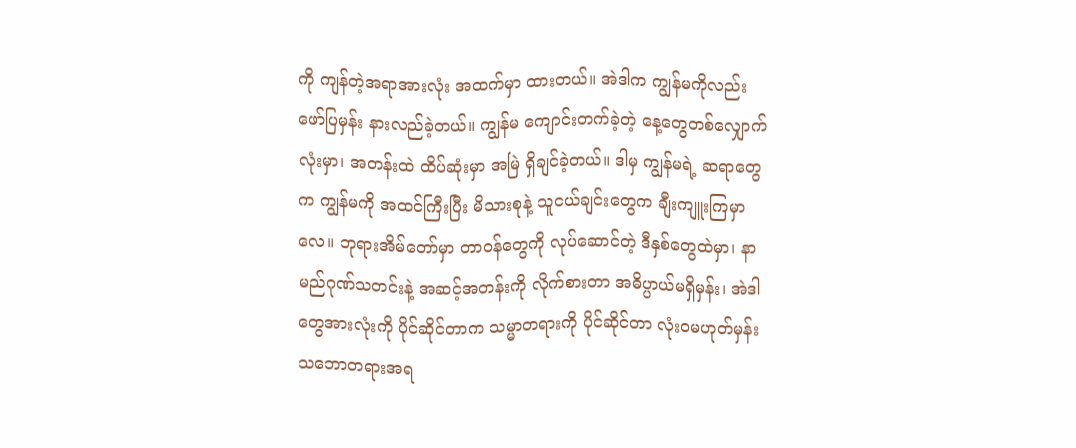ကို ကျန်တဲ့အရာအားလုံး အထက်မှာ ထားတယ်။ အဲဒါက ကျွန်မကိုလည်း ဖော်ပြမှန်း နားလည်ခဲ့တယ်။ ကျွန်မ ကျောင်းတက်ခဲ့တဲ့ နေ့တွေတစ်လျှောက်လုံးမှာ၊ အတန်းထဲ ထိပ်ဆုံးမှာ အမြဲ ရှိချင်ခဲ့တယ်။ ဒါမှ ကျွန်မရဲ့ ဆရာတွေက ကျွန်မကို အထင်ကြီးပြီး မိသားစုနဲ့ သူငယ်ချင်းတွေက ချီးကျူးကြမှာလေ။ ဘုရားအိမ်တော်မှာ တာဝန်တွေကို လုပ်ဆောင်တဲ့ ဒီနှစ်တွေထဲမှာ၊ နာမည်ဂုဏ်သတင်းနဲ့ အဆင့်အတန်းကို လိုက်စားတာ အဓိပ္ပာယ်မရှိမှန်း၊ အဲဒါတွေအားလုံးကို ပိုင်ဆိုင်တာက သမ္မာတရားကို ပိုင်ဆိုင်တာ လုံးဝမဟုတ်မှန်း သဘောတရားအရ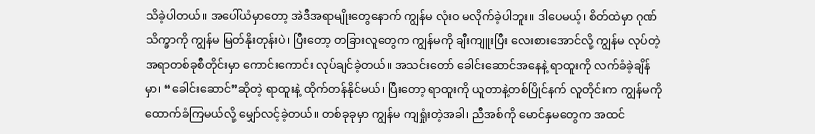သိခဲ့ပါတယ်။ အပေါ်ယံမှာတော့ အဲဒီအရာမျိုးတွေနောက် ကျွန်မ လုံးဝ မလိုက်ခဲ့ပါဘူး။ ဒါပေမယ့်၊ စိတ်ထဲမှာ ဂုဏ်သိက္ခာကို ကျွန်မ မြတ်နိုးတုန်းပဲ၊ ပြီးတော့ တခြားလူတွေက ကျွန်မကို ချီးကျူးပြီး လေးစားအောင်လို့ ကျွန်မ လုပ်တဲ့အရာတစ်ခုစီတိုင်းမှာ ကောင်းကောင်း လုပ်ချင်ခဲ့တယ်။ အသင်းတော် ခေါင်းဆောင်အနေနဲ့ ရာထူးကို လက်ခံခဲ့ချိန်မှာ၊ “ခေါင်းဆောင်”ဆိုတဲ့ ရာထူးနဲ့ ထိုက်တန်နိုင်မယ်၊ ပြီးတော့ ရာထူးကို ယူတာနဲ့တစ်ပြိုင်နက် လူတိုင်းက ကျွန်မကို ထောက်ခံကြမယ်လို့ မျှော်လင့်ခဲ့တယ်။ တစ်ခုခုမှာ ကျွန်မ ကျရှုံးတဲ့အခါ၊ ညီအစ်ကို မောင်နှမတွေက အထင်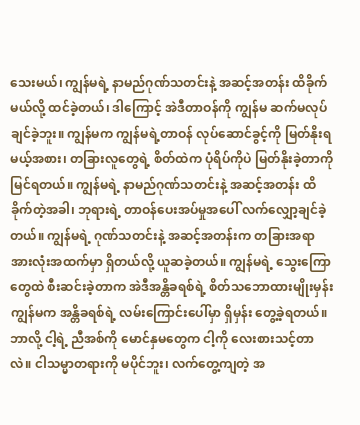သေးမယ်၊ ကျွန်မရဲ့ နာမည်ဂုဏ်သတင်းနဲ့ အဆင့်အတန်း ထိခိုက်မယ်လို့ ထင်ခဲ့တယ်၊ ဒါကြောင့် အဲဒီတာဝန်ကို ကျွန်မ ဆက်မလုပ်ချင်ခဲ့ဘူး။ ကျွန်မက ကျွန်မရဲ့တာဝန် လုပ်ဆောင်ခွင့်ကို မြတ်နိုးရမယ့်အစား၊ တခြားလူတွေရဲ့ စိတ်ထဲက ပုံရိပ်ကိုပဲ မြတ်နိုးခဲ့တာကို မြင်ရတယ်။ ကျွန်မရဲ့ နာမည်ဂုဏ်သတင်းနဲ့ အဆင့်အတန်း ထိခိုက်တဲ့အခါ၊ ဘုရားရဲ့ တာဝန်ပေးအပ်မှုအပေါ် လက်လျှော့ချင်ခဲ့တယ်။ ကျွန်မရဲ့ ဂုဏ်သတင်းနဲ့ အဆင့်အတန်းက တခြားအရာအားလုံးအထက်မှာ ရှိတယ်လို့ ယူဆခဲ့တယ်။ ကျွန်မရဲ့ သွေးကြောတွေထဲ စီးဆင်းခဲ့တာက အဲဒီအန္တိခရစ်ရဲ့ စိတ်သဘောထားမျိုးမှန်း ကျွန်မက အန္တိခရစ်ရဲ့ လမ်းကြောင်းပေါ်မှာ ရှိမှန်း တွေ့ခဲ့ရတယ်။ ဘာလို့ ငါ့ရဲ့ ညီအစ်ကို မောင်နှမတွေက ငါ့ကို လေးစားသင့်တာလဲ။ ငါသမ္မာတရားကို မပိုင်ဘူး၊ လက်တွေ့ကျတဲ့ အ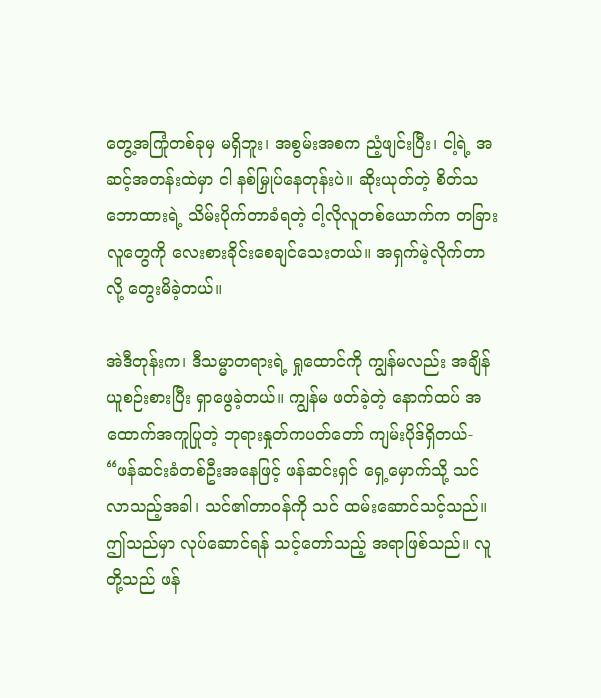တွေ့အကြုံတစ်ခုမှ မရှိဘူး၊ အစွမ်းအစက ညံ့ဖျင်းပြီး၊ ငါ့ရဲ့ အဆင့်အတန်းထဲမှာ ငါ နစ်မြှုပ်နေတုန်းပဲ။ ဆိုးယုတ်တဲ့ စိတ်သဘောထားရဲ့ သိမ်းပိုက်တာခံရတဲ့ ငါ့လိုလူတစ်ယောက်က တခြားလူတွေကို လေးစားခိုင်းစေချင်သေးတယ်။ အရှက်မဲ့လိုက်တာလို့ တွေးမိခဲ့တယ်။

အဲဒီတုန်းက၊ ဒီသမ္မာတရားရဲ့ ရှုထောင်ကို ကျွန်မလည်း အချိန်ယူစဉ်းစားပြီး ရှာဖွေခဲ့တယ်။ ကျွန်မ ဖတ်ခဲ့တဲ့ နောက်ထပ် အထောက်အကူပြုတဲ့ ဘုရားနှုတ်ကပတ်တော် ကျမ်းပိုဒ်ရှိတယ်- “ဖန်ဆင်းခံတစ်ဦးအနေဖြင့် ဖန်ဆင်းရှင် ရှေ့မှောက်သို့ သင် လာသည့်အခါ၊ သင်၏တာဝန်ကို သင် ထမ်းဆောင်သင့်သည်။ ဤသည်မှာ လုပ်ဆောင်ရန် သင့်တော်သည့် အရာဖြစ်သည်။ လူတို့သည် ဖန်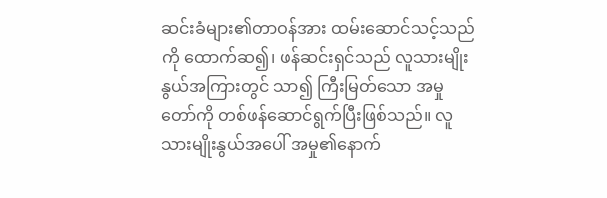ဆင်းခံများ၏တာဝန်အား ထမ်းဆောင်သင့်သည်ကို ထောက်ဆ၍၊ ဖန်ဆင်းရှင်သည် လူသားမျိုးနွယ်အကြားတွင် သာ၍ ကြီးမြတ်သော အမှုတော်ကို တစ်ဖန်ဆောင်ရွက်ပြီးဖြစ်သည်။ လူသားမျိုးနွယ်အပေါ် အမှု၏နောက်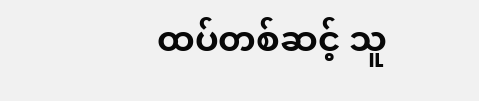ထပ်တစ်ဆင့် သူ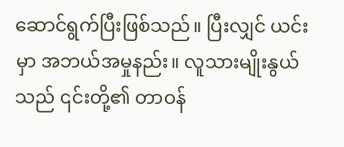ဆောင်ရွက်ပြီးဖြစ်သည်။ ပြီးလျှင် ယင်းမှာ အဘယ်အမှုနည်း။ လူသားမျိုးနွယ်သည် ၎င်းတို့၏ တာဝန်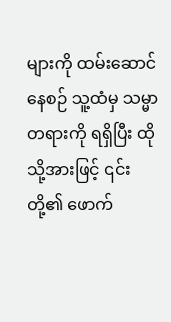များကို ထမ်းဆောင်နေစဉ် သူ့ထံမှ သမ္မာတရားကို ရရှိပြီး ထိုသို့အားဖြင့် ၎င်းတို့၏ ဖောက်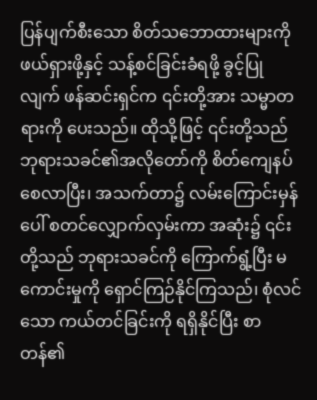ပြန်ပျက်စီးသော စိတ်သဘောထားများကို ဖယ်ရှားဖို့နှင့် သန့်စင်ခြင်းခံရဖို့ ခွင့်ပြုလျက် ဖန်ဆင်းရှင်က ၎င်းတို့အား သမ္မာတရားကို ပေးသည်။ ထိုသို့ဖြင့် ၎င်းတို့သည် ဘုရားသခင်၏အလိုတော်ကို စိတ်ကျေနပ်စေလာပြီး၊ အသက်တာ၌ လမ်းကြောင်းမှန်ပေါ် စတင်လျှောက်လှမ်းကာ အဆုံး၌ ၎င်းတို့သည် ဘုရားသခင်ကို ကြောက်ရွံ့ပြီး မကောင်းမှုကို ရှောင်ကြဉ်နိုင်ကြသည်၊ စုံလင်သော ကယ်တင်ခြင်းကို ရရှိနိုင်ပြီး စာတန်၏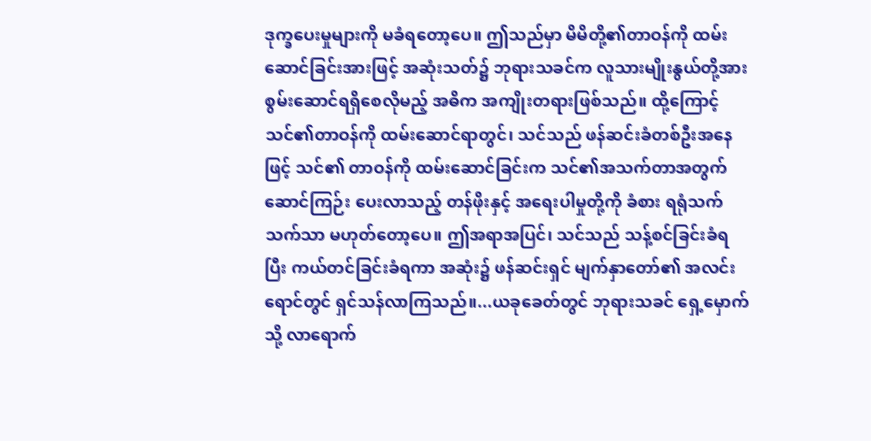ဒုက္ခပေးမှုများကို မခံရတော့ပေ။ ဤသည်မှာ မိမိတို့၏တာဝန်ကို ထမ်းဆောင်ခြင်းအားဖြင့် အဆုံးသတ်၌ ဘုရားသခင်က လူသားမျိုးနွယ်တို့အား စွမ်းဆောင်ရရှိစေလိုမည့် အဓိက အကျိုးတရားဖြစ်သည်။ ထို့ကြောင့် သင်၏တာဝန်ကို ထမ်းဆောင်ရာတွင်၊ သင်သည် ဖန်ဆင်းခံတစ်ဦးအနေဖြင့် သင်၏ တာဝန်ကို ထမ်းဆောင်ခြင်းက သင်၏အသက်တာအတွက် ဆောင်ကြဉ်း ပေးလာသည့် တန်ဖိုးနှင့် အရေးပါမှုတို့ကို ခံစား ရရုံသက်သက်သာ မဟုတ်တော့ပေ။ ဤအရာအပြင်၊ သင်သည် သန့်စင်ခြင်းခံရပြီး ကယ်တင်ခြင်းခံရကာ အဆုံး၌ ဖန်ဆင်းရှင် မျက်နှာတော်၏ အလင်းရောင်တွင် ရှင်သန်လာကြသည်။...ယခုခေတ်တွင် ဘုရားသခင် ရှေ့မှောက်သို့ လာရောက်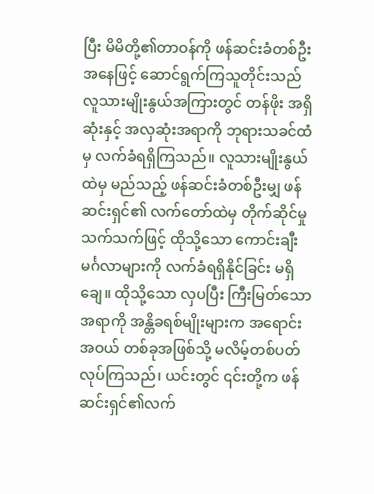ပြီး မိမိတို့၏တာဝန်ကို ဖန်ဆင်းခံတစ်ဦးအနေဖြင့် ဆောင်ရွက်ကြသူတိုင်းသည် လူသားမျိုးနွယ်အကြားတွင် တန်ဖိုး အရှိဆုံးနှင့် အလှဆုံးအရာကို ဘုရားသခင်ထံမှ လက်ခံရရှိကြသည်။ လူသားမျိုးနွယ်ထဲမှ မည်သည့် ဖန်ဆင်းခံတစ်ဦးမျှ ဖန်ဆင်းရှင်၏ လက်တော်ထဲမှ တိုက်ဆိုင်မှုသက်သက်ဖြင့် ထိုသို့သော ကောင်းချီးမင်္ဂလာများကို လက်ခံရရှိနိုင်ခြင်း မရှိချေ။ ထိုသို့သော လှပပြီး ကြီးမြတ်သော အရာကို အန္တိခရစ်မျိုးများက အရောင်းအဝယ် တစ်ခုအဖြစ်သို့ မလိမ့်တစ်ပတ်လုပ်ကြသည်၊ ယင်းတွင် ၎င်းတို့က ဖန်ဆင်းရှင်၏လက်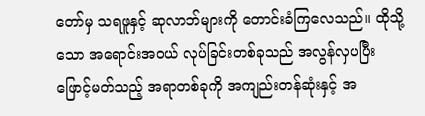တော်မှ သရဖူနှင့် ဆုလာဘ်များကို တောင်းခံကြလေသည်။ ထိုသို့သော အရောင်းအဝယ် လုပ်ခြင်းတစ်ခုသည် အလွန်လှပပြီး ဖြောင့်မတ်သည့် အရာတစ်ခုကို အကျည်းတန်ဆုံးနှင့် အ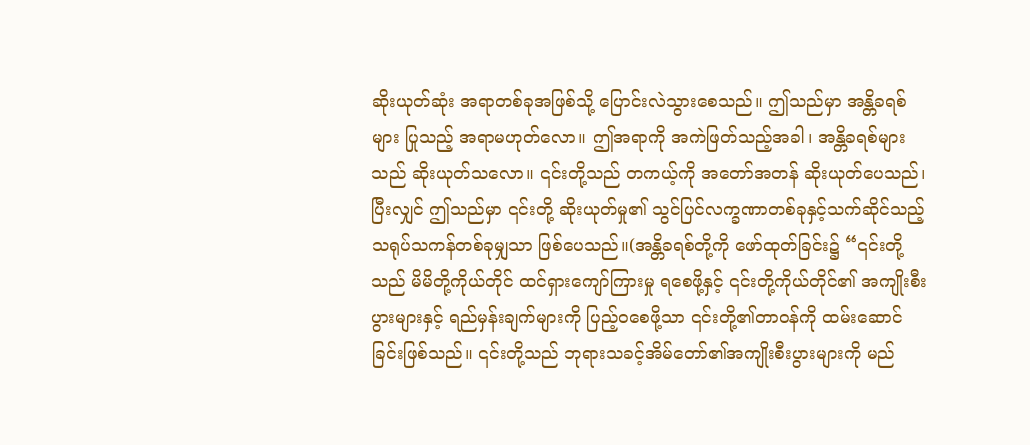ဆိုးယုတ်ဆုံး အရာတစ်ခုအဖြစ်သို့ ပြောင်းလဲသွားစေသည်။ ဤသည်မှာ အန္တိခရစ်များ ပြုသည့် အရာမဟုတ်လော။ ဤအရာကို အကဲဖြတ်သည့်အခါ၊ အန္တိခရစ်များသည် ဆိုးယုတ်သလော။ ၎င်းတို့သည် တကယ့်ကို အတော်အတန် ဆိုးယုတ်ပေသည်၊ ပြီးလျှင် ဤသည်မှာ ၎င်းတို့ ဆိုးယုတ်မှု၏ သွင်ပြင်လက္ခဏာတစ်ခုနှင့်သက်ဆိုင်သည့် သရုပ်သကန်တစ်ခုမျှသာ ဖြစ်ပေသည်။(အန္တိခရစ်တို့ကို ဖော်ထုတ်ခြင်း၌ “၎င်းတို့သည် မိမိတို့ကိုယ်တိုင် ထင်ရှားကျော်ကြားမှု ရစေဖို့နှင့် ၎င်းတို့ကိုယ်တိုင်၏ အကျိုးစီးပွားများနှင့် ရည်မှန်းချက်များကို ပြည့်ဝစေဖို့သာ ၎င်းတို့၏တာဝန်ကို ထမ်းဆောင်ခြင်းဖြစ်သည်။ ၎င်းတို့သည် ဘုရားသခင့်အိမ်တော်၏အကျိုးစီးပွားများကို မည်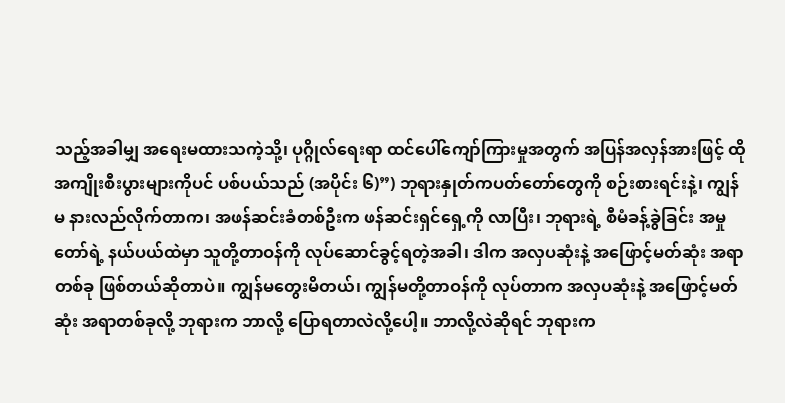သည့်အခါမျှ အရေးမထားသကဲ့သို့၊ ပုဂ္ဂိုလ်ရေးရာ ထင်ပေါ်ကျော်ကြားမှုအတွက် အပြန်အလှန်အားဖြင့် ထိုအကျိုးစီးပွားများကိုပင် ပစ်ပယ်သည် (အပိုင်း ၆)”) ဘုရားနှုတ်ကပတ်တော်တွေကို စဉ်းစားရင်းနဲ့၊ ကျွန်မ နားလည်လိုက်တာက၊ အဖန်ဆင်းခံတစ်ဦးက ဖန်ဆင်းရှင်ရှေ့ကို လာပြီး၊ ဘုရားရဲ့ စီမံခန့်ခွဲခြင်း အမှုတော်ရဲ့ နယ်ပယ်ထဲမှာ သူတို့တာဝန်ကို လုပ်ဆောင်ခွင့်ရတဲ့အခါ၊ ဒါက အလှပဆုံးနဲ့ အဖြောင့်မတ်ဆုံး အရာတစ်ခု ဖြစ်တယ်ဆိုတာပဲ။ ကျွန်မတွေးမိတယ်၊ ကျွန်မတို့တာဝန်ကို လုပ်တာက အလှပဆုံးနဲ့ အဖြောင့်မတ်ဆုံး အရာတစ်ခုလို့ ဘုရားက ဘာလို့ ပြောရတာလဲလို့ပေါ့။ ဘာလို့လဲဆိုရင် ဘုရားက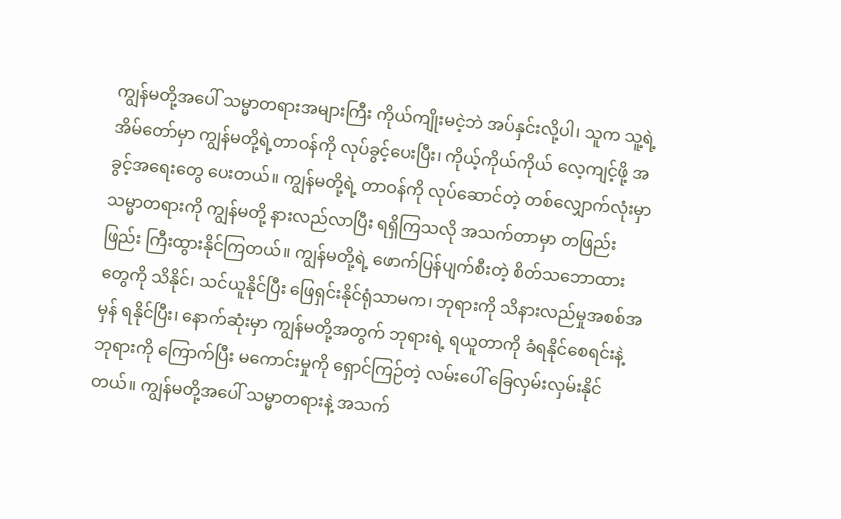ကျွန်မတို့အပေါ် သမ္မာတရားအများကြီး ကိုယ်ကျိုးမငဲ့ဘဲ အပ်နှင်းလို့ပါ၊ သူက သူ့ရဲ့အိမ်တော်မှာ ကျွန်မတို့ရဲ့တာဝန်ကို လုပ်ခွင့်ပေးပြီး၊ ကိုယ့်ကိုယ်ကိုယ် လေ့ကျင့်ဖို့ အခွင့်အရေးတွေ ပေးတယ်။ ကျွန်မတို့ရဲ့ တာဝန်ကို လုပ်ဆောင်တဲ့ တစ်လျှောက်လုံးမှာ သမ္မာတရားကို ကျွန်မတို့ နားလည်လာပြီး ရရှိကြသလို အသက်တာမှာ တဖြည်းဖြည်း ကြီးထွားနိုင်ကြတယ်။ ကျွန်မတို့ရဲ့ ဖောက်ပြန်ပျက်စီးတဲ့ စိတ်သဘောထားတွေကို သိနိုင်၊ သင်ယူနိုင်ပြီး ဖြေရှင်းနိုင်ရုံသာမက၊ ဘုရားကို သိနားလည်မှုအစစ်အမှန် ရနိုင်ပြီး၊ နောက်ဆုံးမှာ ကျွန်မတို့အတွက် ဘုရားရဲ့ ရယူတာကို ခံရနိုင်စေရင်းနဲ့ ဘုရားကို ကြောက်ပြီး မကောင်းမှုကို ရှောင်ကြဉ်တဲ့ လမ်းပေါ် ခြေလှမ်းလှမ်းနိုင်တယ်။ ကျွန်မတို့အပေါ် သမ္မာတရားနဲ့ အသက်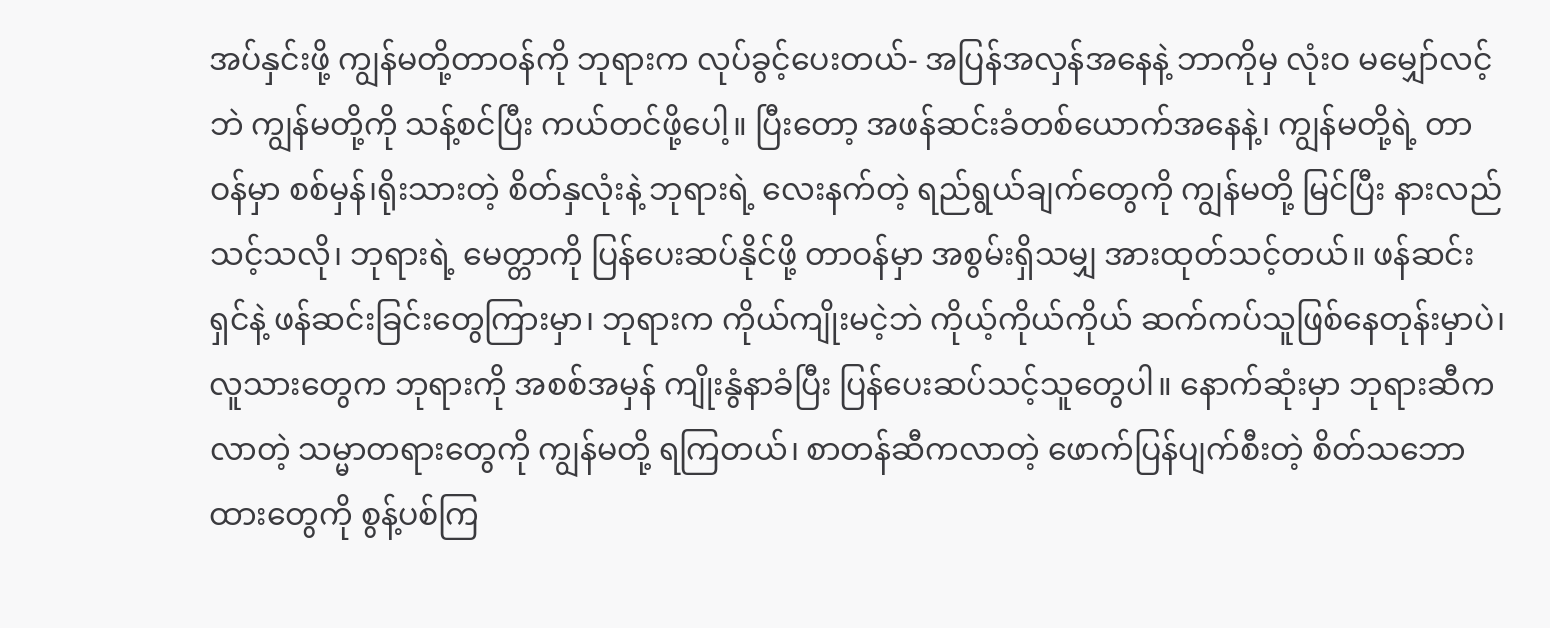အပ်နှင်းဖို့ ကျွန်မတို့တာဝန်ကို ဘုရားက လုပ်ခွင့်ပေးတယ်- အပြန်အလှန်အနေနဲ့ ဘာကိုမှ လုံးဝ မမျှော်လင့်ဘဲ ကျွန်မတို့ကို သန့်စင်ပြီး ကယ်တင်ဖို့ပေါ့။ ပြီးတော့ အဖန်ဆင်းခံတစ်ယောက်အနေနဲ့၊ ကျွန်မတို့ရဲ့ တာဝန်မှာ စစ်မှန်၊ရိုးသားတဲ့ စိတ်နှလုံးနဲ့ ဘုရားရဲ့ လေးနက်တဲ့ ရည်ရွယ်ချက်တွေကို ကျွန်မတို့ မြင်ပြီး နားလည်သင့်သလို၊ ဘုရားရဲ့ မေတ္တာကို ပြန်ပေးဆပ်နိုင်ဖို့ တာဝန်မှာ အစွမ်းရှိသမျှ အားထုတ်သင့်တယ်။ ဖန်ဆင်းရှင်နဲ့ ဖန်ဆင်းခြင်းတွေကြားမှာ၊ ဘုရားက ကိုယ်ကျိုးမငဲ့ဘဲ ကိုယ့်ကိုယ်ကိုယ် ဆက်ကပ်သူဖြစ်နေတုန်းမှာပဲ၊ လူသားတွေက ဘုရားကို အစစ်အမှန် ကျိုးနွံနာခံပြီး ပြန်ပေးဆပ်သင့်သူတွေပါ။ နောက်ဆုံးမှာ ဘုရားဆီက လာတဲ့ သမ္မာတရားတွေကို ကျွန်မတို့ ရကြတယ်၊ စာတန်ဆီကလာတဲ့ ဖောက်ပြန်ပျက်စီးတဲ့ စိတ်သဘောထားတွေကို စွန့်ပစ်ကြ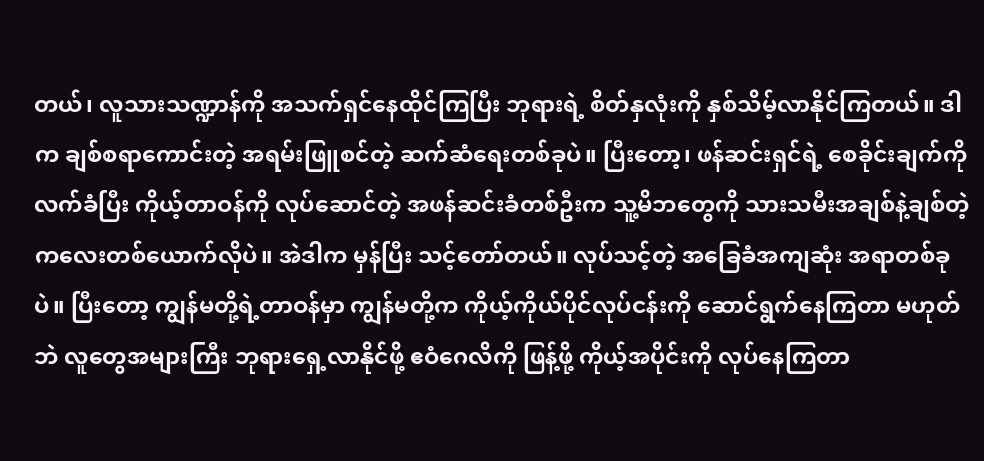တယ်၊ လူသားသဏ္ဍာန်ကို အသက်ရှင်နေထိုင်ကြပြီး ဘုရားရဲ့ စိတ်နှလုံးကို နှစ်သိမ့်လာနိုင်ကြတယ်။ ဒါက ချစ်စရာကောင်းတဲ့ အရမ်းဖြူစင်တဲ့ ဆက်ဆံရေးတစ်ခုပဲ။ ပြီးတော့၊ ဖန်ဆင်းရှင်ရဲ့ စေခိုင်းချက်ကို လက်ခံပြီး ကိုယ့်တာဝန်ကို လုပ်ဆောင်တဲ့ အဖန်ဆင်းခံတစ်ဦးက သူ့မိဘတွေကို သားသမီးအချစ်နဲ့ချစ်တဲ့ ကလေးတစ်ယောက်လိုပဲ။ အဲဒါက မှန်ပြီး သင့်တော်တယ်။ လုပ်သင့်တဲ့ အခြေခံအကျဆုံး အရာတစ်ခုပဲ။ ပြီးတော့ ကျွန်မတို့ရဲ့တာဝန်မှာ ကျွန်မတို့က ကိုယ့်ကိုယ်ပိုင်လုပ်ငန်းကို ဆောင်ရွက်နေကြတာ မဟုတ်ဘဲ လူတွေအများကြီး ဘုရားရှေ့လာနိုင်ဖို့ ဧဝံဂေလိကို ဖြန့်ဖို့ ကိုယ့်အပိုင်းကို လုပ်နေကြတာ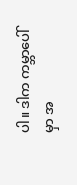ပါ။ ဒါက ကမ္ဘာပေါ်မှာ အ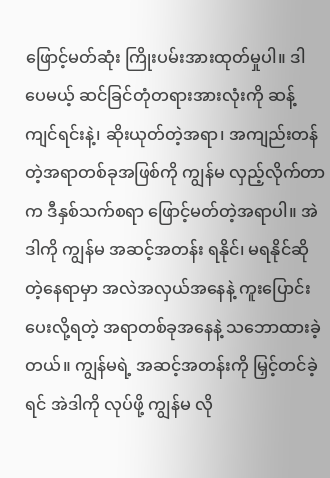ဖြောင့်မတ်ဆုံး ကြိုးပမ်းအားထုတ်မှုပါ။ ဒါပေမယ့် ဆင်ခြင်တုံတရားအားလုံးကို ဆန့်ကျင်ရင်းနဲ့၊ ဆိုးယုတ်တဲ့အရာ၊ အကျည်းတန်တဲ့အရာတစ်ခုအဖြစ်ကို ကျွန်မ လှည့်လိုက်တာက ဒီနှစ်သက်စရာ ဖြောင့်မတ်တဲ့အရာပါ။ အဲဒါကို ကျွန်မ အဆင့်အတန်း ရနိုင်၊ မရနိုင်ဆိုတဲ့နေရာမှာ အလဲအလှယ်အနေနဲ့ ကူးပြောင်းပေးလို့ရတဲ့ အရာတစ်ခုအနေနဲ့ သဘောထားခဲ့တယ်။ ကျွန်မရဲ့ အဆင့်အတန်းကို မြှင့်တင်ခဲ့ရင် အဲဒါကို လုပ်ဖို့ ကျွန်မ လို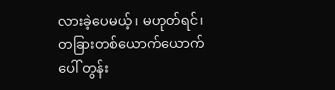လားခဲ့ပေမယ့်၊ မဟုတ်ရင်၊ တခြားတစ်ယောက်ယောက်ပေါ် တွန်း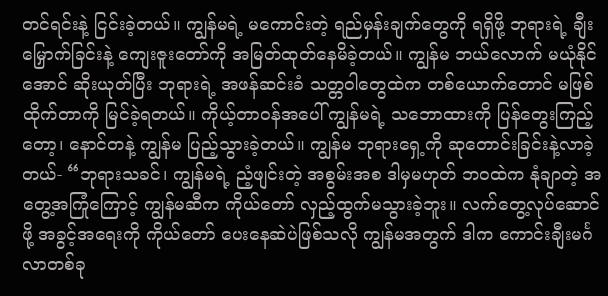တင်ရင်းနဲ့ ငြင်းခဲ့တယ်။ ကျွန်မရဲ့ မကောင်းတဲ့ ရည်မှန်းချက်တွေကို ရရှိဖို့ ဘုရားရဲ့ ချီးမြှောက်ခြင်းနဲ့ ကျေးဇူးတော်ကို အမြတ်ထုတ်နေမိခဲ့တယ်။ ကျွန်မ ဘယ်လောက် မယုံနိုင်အောင် ဆိုးယုတ်ပြီး ဘုရားရဲ့ အဖန်ဆင်းခံ သတ္တဝါတွေထဲက တစ်ယောက်တောင် မဖြစ်ထိုက်တာကို မြင်ခဲ့ရတယ်။ ကိုယ့်တာဝန်အပေါ် ကျွန်မရဲ့ သဘောထားကို ပြန်တွေးကြည့်တော့၊ နောင်တနဲ့ ကျွန်မ ပြည့်သွားခဲ့တယ်။ ကျွန်မ ဘုရားရှေ့ကို ဆုတောင်းခြင်းနဲ့လာခဲ့တယ်- “ဘုရားသခင်၊ ကျွန်မရဲ့ ညံ့ဖျင်းတဲ့ အစွမ်းအစ ဒါမှမဟုတ် ဘဝထဲက နုံချာတဲ့ အတွေ့အကြုံကြောင့် ကျွန်မဆီက ကိုယ်တော် လှည့်ထွက်မသွားခဲ့ဘူး။ လက်တွေ့လုပ်ဆောင်ဖို့ အခွင့်အရေးကို ကိုယ်တော် ပေးနေဆဲပဲဖြစ်သလို ကျွန်မအတွက် ဒါက ကောင်းချီးမင်္ဂလာတစ်ခု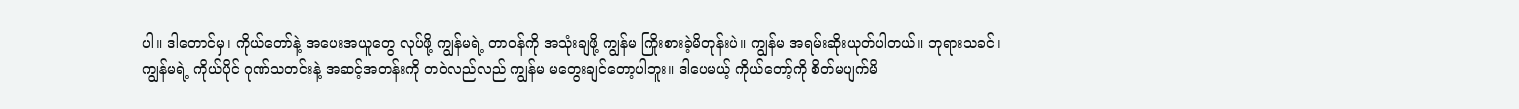ပါ။ ဒါတောင်မှ၊ ကိုယ်တော်နဲ့ အပေးအယူတွေ လုပ်ဖို့ ကျွန်မရဲ့ တာဝန်ကို အသုံးချဖို့ ကျွန်မ ကြိုးစားခဲ့မိတုန်းပဲ။ ကျွန်မ အရမ်းဆိုးယုတ်ပါတယ်။ ဘုရားသခင်၊ ကျွန်မရဲ့ ကိုယ်ပိုင် ဂုဏ်သတင်းနဲ့ အဆင့်အတန်းကို တဝဲလည်လည် ကျွန်မ မတွေးချင်တော့ပါဘူး။ ဒါပေမယ့် ကိုယ်တော့်ကို စိတ်မပျက်မိ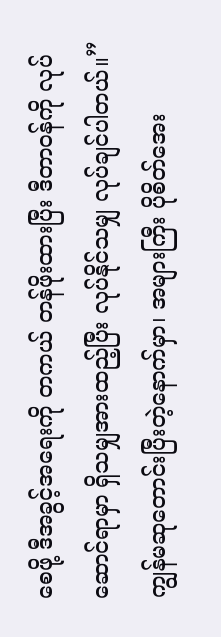စေဖို့ ဒီအခွင့်အရေးကို တကယ် တန်ဖိုးထားပြီး ဒီတာဝန်ကို လုပ်ဆောင်ရာမှာ ရှိသမျှအားထည့်ပြီး လုပ်နိုင်သမျှ လုပ်ချင်ပါတယ်။” ကျွန်မဆုတောင်းပြီးတဲ့နောက်မှာ၊ အများကြီး ပိုစိတ်အေး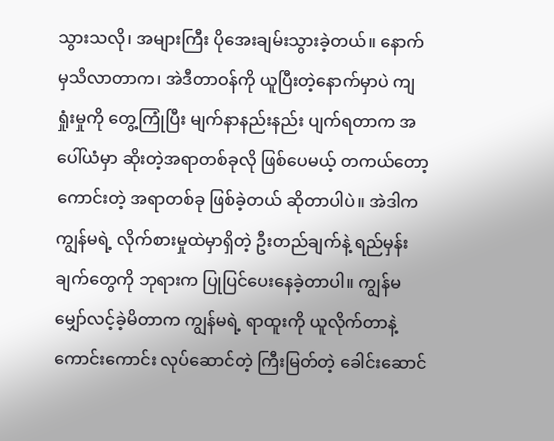သွားသလို၊ အများကြီး ပိုအေးချမ်းသွားခဲ့တယ်။ နောက်မှသိလာတာက၊ အဲဒီတာဝန်ကို ယူပြီးတဲ့နောက်မှာပဲ ကျရှုံးမှုကို တွေ့ကြုံပြီး မျက်နာနည်းနည်း ပျက်ရတာက အပေါ်ယံမှာ ဆိုးတဲ့အရာတစ်ခုလို ဖြစ်ပေမယ့် တကယ်တော့ ကောင်းတဲ့ အရာတစ်ခု ဖြစ်ခဲ့တယ် ဆိုတာပါပဲ။ အဲဒါက ကျွန်မရဲ့ လိုက်စားမှုထဲမှာရှိတဲ့ ဦးတည်ချက်နဲ့ ရည်မှန်းချက်တွေကို ဘုရားက ပြုပြင်ပေးနေခဲ့တာပါ။ ကျွန်မ မျှော်လင့်ခဲ့မိတာက ကျွန်မရဲ့ ရာထူးကို ယူလိုက်တာနဲ့ ကောင်းကောင်း လုပ်ဆောင်တဲ့ ကြီးမြတ်တဲ့ ခေါင်းဆောင်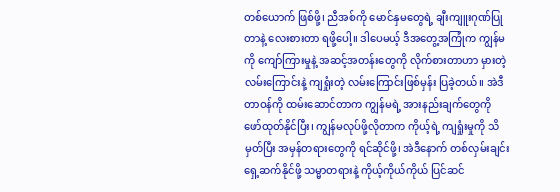တစ်ယောက် ဖြစ်ဖို့၊ ညီအစ်ကို မောင်နှမတွေရဲ့ ချီးကျူးဂုဏ်ပြုတာနဲ့ လေးစားတာ ရဖို့ပေါ့။ ဒါပေမယ့် ဒီအတွေ့အကြုံက ကျွန်မကို ကျော်ကြားမှုနဲ့ အဆင့်အတန်းတွေကို လိုက်စားတာဟာ မှားတဲ့လမ်းကြောင်းနဲ့ ကျရှုံးတဲ့ လမ်းကြောင်းဖြစ်မှန်း ပြခဲ့တယ်။ အဲဒီတာဝန်ကို ထမ်းဆောင်တာက ကျွန်မရဲ့ အားနည်းချက်တွေကို ဖော်ထုတ်နိုင်ပြီး၊ ကျွန်မလုပ်ဖို့လိုတာက ကိုယ့်ရဲ့ ကျရှုံးမှုကို သိမှတ်ပြီး အမှန်တရားတွေကို ရင်ဆိုင်ဖို့၊ အဲဒီနောက် တစ်လှမ်းချင်း ရှေ့ဆက်နိုင်ဖို့ သမ္မာတရားနဲ့ ကိုယ့်ကိုယ်ကိုယ် ပြင်ဆင်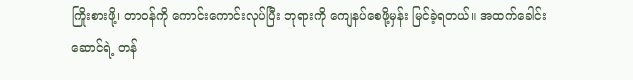ကြိုးစားဖို့၊ တာဝန်ကို ကောင်းကောင်းလုပ်ပြီး ဘုရားကို ကျေနပ်စေဖို့မှန်း မြင်ခဲ့ရတယ်။ အထက်ခေါင်းဆောင်ရဲ့ တန်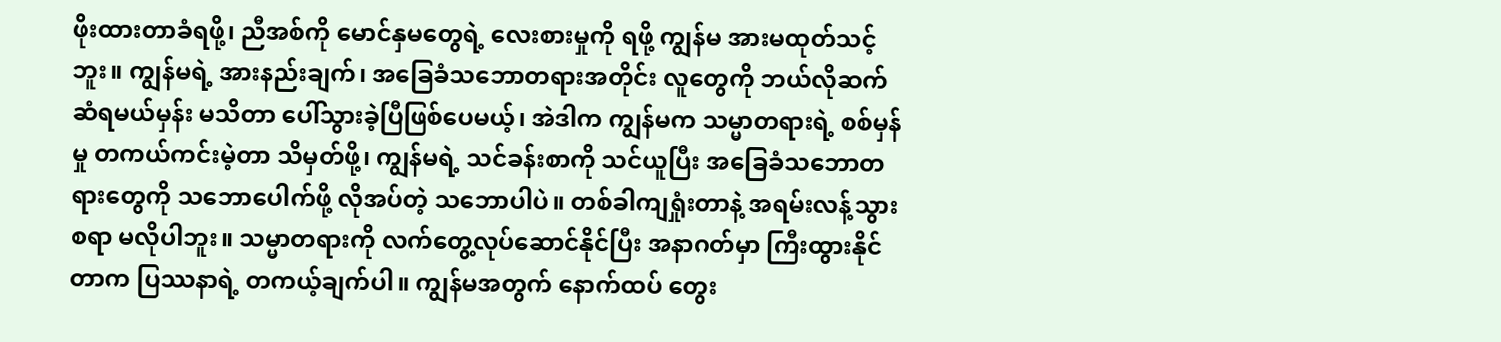ဖိုးထားတာခံရဖို့၊ ညီအစ်ကို မောင်နှမတွေရဲ့ လေးစားမှုကို ရဖို့ ကျွန်မ အားမထုတ်သင့်ဘူး။ ကျွန်မရဲ့ အားနည်းချက်၊ အခြေခံသဘောတရားအတိုင်း လူတွေကို ဘယ်လိုဆက်ဆံရမယ်မှန်း မသိတာ ပေါ်သွားခဲ့ပြီဖြစ်ပေမယ့်၊ အဲဒါက ကျွန်မက သမ္မာတရားရဲ့ စစ်မှန်မှု တကယ်ကင်းမဲ့တာ သိမှတ်ဖို့၊ ကျွန်မရဲ့ သင်ခန်းစာကို သင်ယူပြီး အခြေခံသဘောတရားတွေကို သဘောပေါက်ဖို့ လိုအပ်တဲ့ သဘောပါပဲ။ တစ်ခါကျရှုံးတာနဲ့ အရမ်းလန့်သွားစရာ မလိုပါဘူး။ သမ္မာတရားကို လက်တွေ့လုပ်ဆောင်နိုင်ပြီး အနာဂတ်မှာ ကြီးထွားနိုင်တာက ပြဿနာရဲ့ တကယ့်ချက်ပါ။ ကျွန်မအတွက် နောက်ထပ် တွေး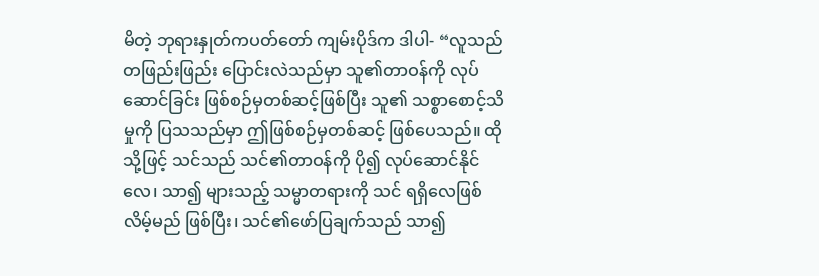မိတဲ့ ဘုရားနှုတ်ကပတ်တော် ကျမ်းပိုဒ်က ဒါပါ- “လူသည် တဖြည်းဖြည်း ပြောင်းလဲသည်မှာ သူ၏တာဝန်ကို လုပ်ဆောင်ခြင်း ဖြစ်စဉ်မှတစ်ဆင့်ဖြစ်ပြီး သူ၏ သစ္စာစောင့်သိမှုကို ပြသသည်မှာ ဤဖြစ်စဉ်မှတစ်ဆင့် ဖြစ်ပေသည်။ ထိုသို့ဖြင့် သင်သည် သင်၏တာဝန်ကို ပို၍ လုပ်ဆောင်နိုင်လေ၊ သာ၍ များသည့် သမ္မာတရားကို သင် ရရှိလေဖြစ်လိမ့်မည် ဖြစ်ပြီး၊ သင်၏ဖော်ပြချက်သည် သာ၍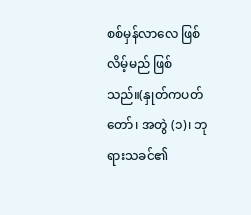စစ်မှန်လာလေ ဖြစ်လိမ့်မည် ဖြစ်သည်။(နှုတ်ကပတ်တော်၊ အတွဲ (၁)၊ ဘုရားသခင်၏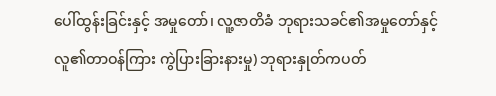ပေါ်ထွန်းခြင်းနှင့် အမှုတော်၊ လူ့ဇာတိခံ ဘုရားသခင်၏အမှုတော်နှင့် လူ၏တာဝန်ကြား ကွဲပြားခြားနားမှု) ဘုရားနှုတ်ကပတ်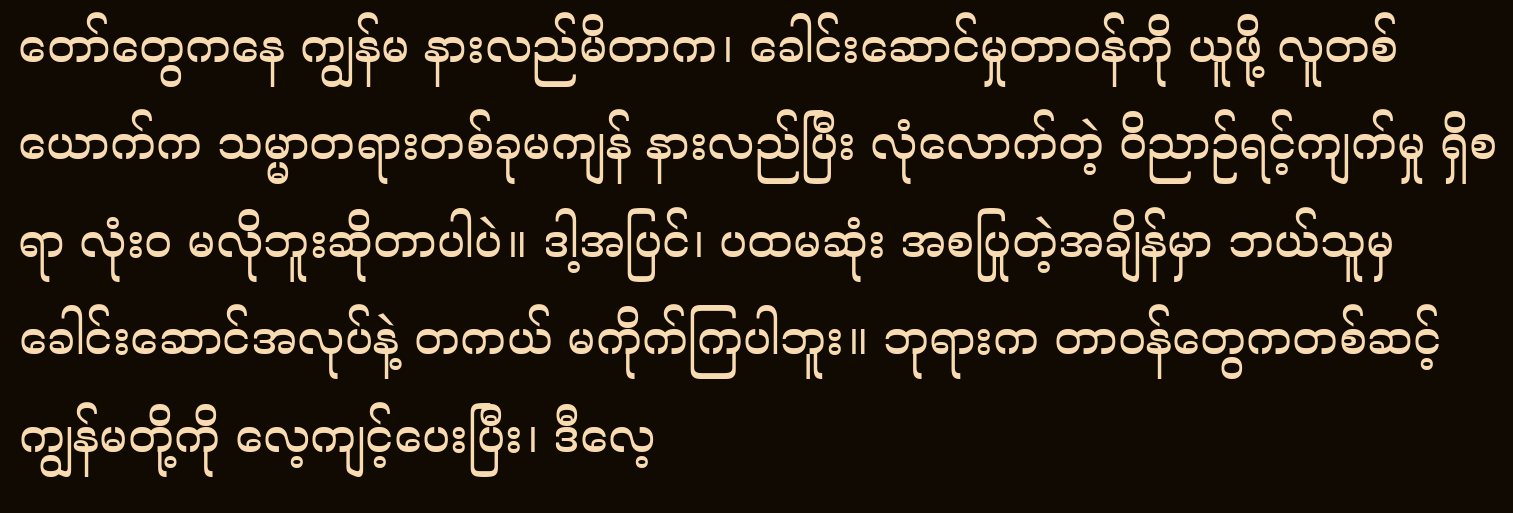တော်တွေကနေ ကျွန်မ နားလည်မိတာက၊ ခေါင်းဆောင်မှုတာဝန်ကို ယူဖို့ လူတစ်ယောက်က သမ္မာတရားတစ်ခုမကျန် နားလည်ပြီး လုံလောက်တဲ့ ဝိညာဉ်ရင့်ကျက်မှု ရှိစရာ လုံးဝ မလိုဘူးဆိုတာပါပဲ။ ဒါ့အပြင်၊ ပထမဆုံး အစပြုတဲ့အချိန်မှာ ဘယ်သူမှ ခေါင်းဆောင်အလုပ်နဲ့ တကယ် မကိုက်ကြပါဘူး။ ဘုရားက တာဝန်တွေကတစ်ဆင့် ကျွန်မတို့ကို လေ့ကျင့်ပေးပြီး၊ ဒီလေ့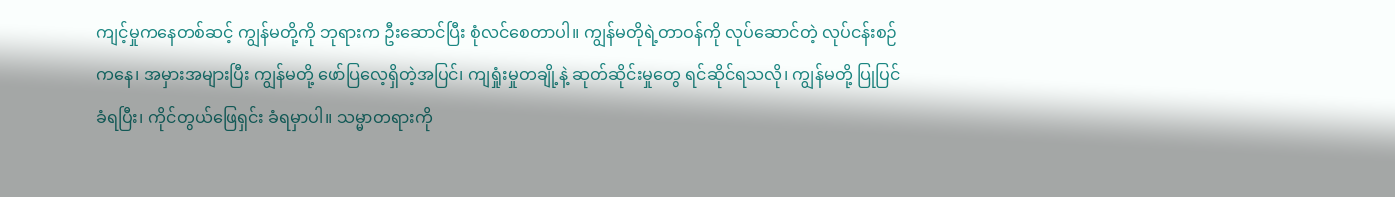ကျင့်မှုကနေတစ်ဆင့် ကျွန်မတို့ကို ဘုရားက ဦးဆောင်ပြီး စုံလင်စေတာပါ။ ကျွန်မတိုရဲ့တာဝန်ကို လုပ်ဆောင်တဲ့ လုပ်ငန်းစဉ်ကနေ၊ အမှားအများပြီး ကျွန်မတို့ ဖော်ပြလေ့ရှိတဲ့အပြင်၊ ကျရှုံးမှုတချို့နဲ့ ဆုတ်ဆိုင်းမှုတွေ ရင်ဆိုင်ရသလို၊ ကျွန်မတို့ ပြုပြင်ခံရပြီး၊ ကိုင်တွယ်ဖြေရှင်း ခံရမှာပါ။ သမ္မာတရားကို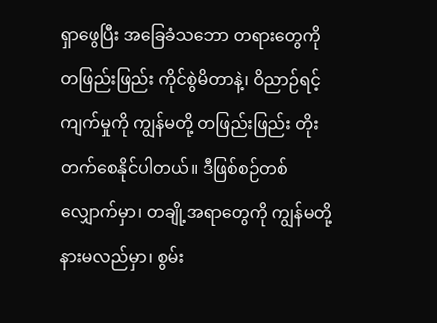ရှာဖွေပြီး အခြေခံသဘော တရားတွေကို တဖြည်းဖြည်း ကိုင်စွဲမိတာနဲ့၊ ဝိညာဉ်ရင့်ကျက်မှုကို ကျွန်မတို့ တဖြည်းဖြည်း တိုးတက်စေနိုင်ပါတယ်။ ဒီဖြစ်စဉ်တစ်လျှောက်မှာ၊ တချို့အရာတွေကို ကျွန်မတို့ နားမလည်မှာ၊ စွမ်း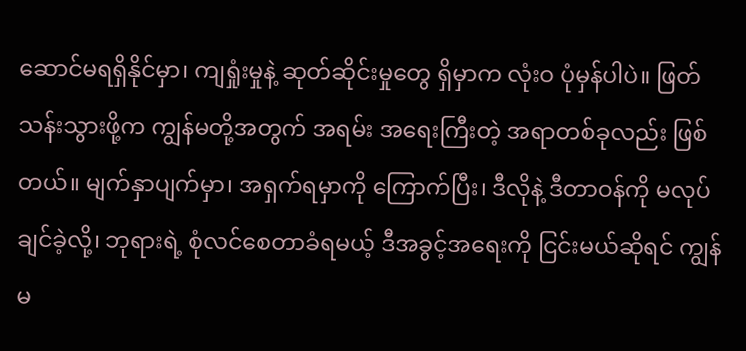ဆောင်မရရှိနိုင်မှာ၊ ကျရှုံးမှုနဲ့ ဆုတ်ဆိုင်းမှုတွေ ရှိမှာက လုံးဝ ပုံမှန်ပါပဲ။ ဖြတ်သန်းသွားဖို့က ကျွန်မတို့အတွက် အရမ်း အရေးကြီးတဲ့ အရာတစ်ခုလည်း ဖြစ်တယ်။ မျက်နှာပျက်မှာ၊ အရှက်ရမှာကို ကြောက်ပြီး၊ ဒီလိုနဲ့ ဒီတာဝန်ကို မလုပ်ချင်ခဲ့လို့၊ ဘုရားရဲ့ စုံလင်စေတာခံရမယ့် ဒီအခွင့်အရေးကို ငြင်းမယ်ဆိုရင် ကျွန်မ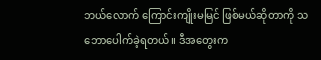ဘယ်လောက် ကြောင်းကျိုးမမြင် ဖြစ်မယ်ဆိုတာကို သဘောပေါက်ခဲ့ရတယ်။ ဒီအတွေးက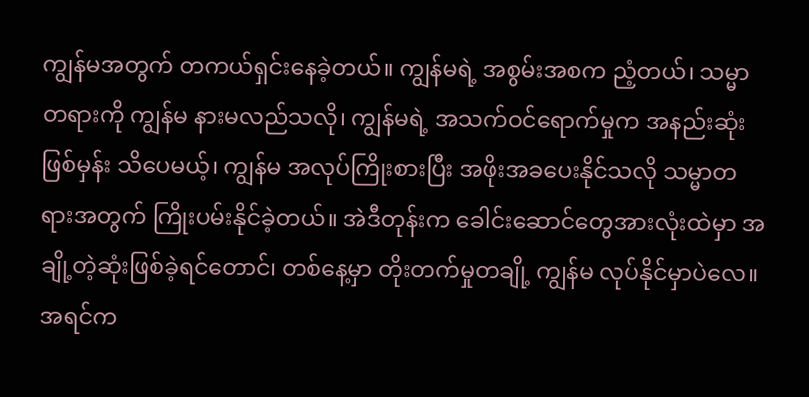ကျွန်မအတွက် တကယ်ရှင်းနေခဲ့တယ်။ ကျွန်မရဲ့ အစွမ်းအစက ညံ့တယ်၊ သမ္မာတရားကို ကျွန်မ နားမလည်သလို၊ ကျွန်မရဲ့ အသက်ဝင်ရောက်မှုက အနည်းဆုံးဖြစ်မှန်း သိပေမယ့်၊ ကျွန်မ အလုပ်ကြိုးစားပြီး အဖိုးအခပေးနိုင်သလို သမ္မာတရားအတွက် ကြိုးပမ်းနိုင်ခဲ့တယ်။ အဲဒီတုန်းက ခေါင်းဆောင်တွေအားလုံးထဲမှာ အချို့တဲ့ဆုံးဖြစ်ခဲ့ရင်တောင်၊ တစ်နေ့မှာ တိုးတက်မှုတချို့ ကျွန်မ လုပ်နိုင်မှာပဲလေ။ အရင်က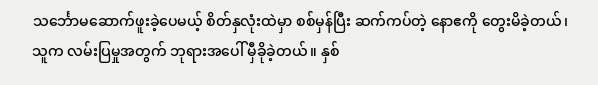သင်္ဘောမဆောက်ဖူးခဲ့ပေမယ့် စိတ်နှလုံးထဲမှာ စစ်မှန်ပြီး ဆက်ကပ်တဲ့ နောဧကို တွေးမိခဲ့တယ်၊ သူက လမ်းပြမှုအတွက် ဘုရားအပေါ် မှီခိုခဲ့တယ်။ နှစ်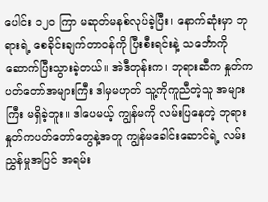ပေါင်း ၁၂၀ ကြာ မဆုတ်မနစ်လုပ်ခဲ့ပြီး၊ နောက်ဆုံးမှာ ဘုရားရဲ့ စေခိုင်းချက်တာဝန်ကို ပြီးစီးရင်းနဲ့ သင်္ဘောကို ဆောက်ပြီးသွားခဲ့တယ်။ အဲဒီတုန်းက၊ ဘုရားဆီက နှုတ်ကပတ်တော်အများကြီး ဒါမှမဟုတ် သူ့ကိုကူညီတဲ့သူ အများကြီး မရှိခဲ့ဘူး။ ဒါပေမယ့် ကျွန်မကို လမ်းပြနေတဲ့ ဘုရားနှုတ်ကပတ်တော်တွေနဲ့အတူ ကျွန်မခေါင်းဆောင်ရဲ့ လမ်းညွှန်မှုအပြင် အရမ်း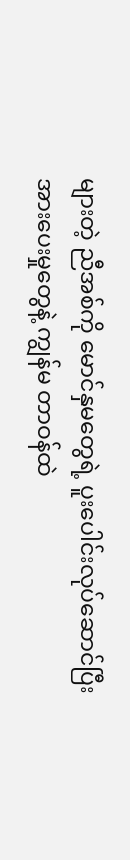များတဲ့ ညီအစ်ကို မောင်နှမတွေရဲ့ ပူးပေါင်းလုပ်ဆောင်ပြီး အားပေးမှုတွေနဲ့ ကျွန်မ တာဝန်ထဲ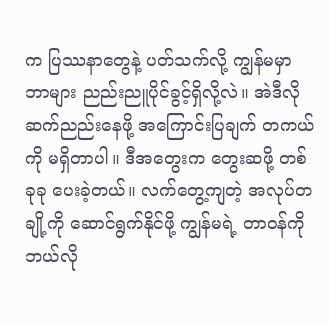က ပြဿနာတွေနဲ့ ပတ်သက်လို့ ကျွန်မမှာ ဘာများ ညည်းညူပိုင်ခွင့်ရှိလို့လဲ။ အဲဒီလို ဆက်ညည်းနေဖို့ အကြောင်းပြချက် တကယ်ကို မရှိတာပါ။ ဒီအတွေးက တွေးဆဖို့ တစ်ခုခု ပေးခဲ့တယ်။ လက်တွေ့ကျတဲ့ အလုပ်တချို့ကို ဆောင်ရွက်နိုင်ဖို့ ကျွန်မရဲ့ တာဝန်ကို ဘယ်လို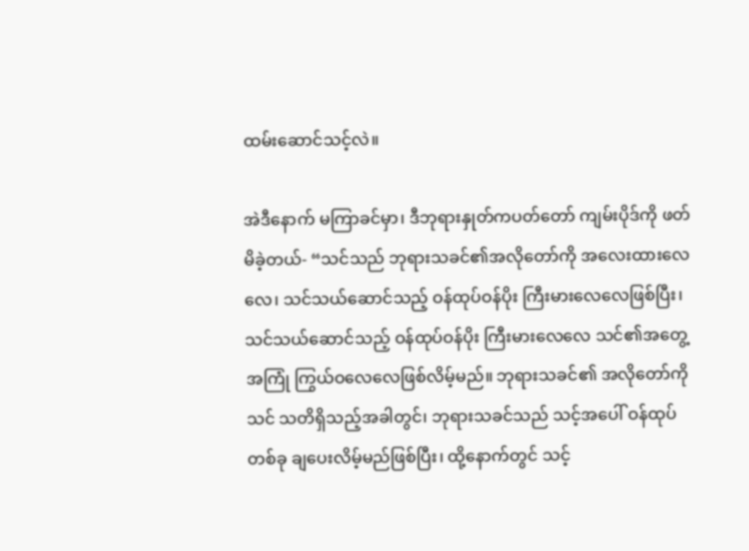ထမ်းဆောင်သင့်လဲ။

အဲဒီနောက် မကြာခင်မှာ၊ ဒီဘုရားနှုတ်ကပတ်တော် ကျမ်းပိုဒ်ကို ဖတ်မိခဲ့တယ်- “သင်သည် ဘုရားသခင်၏အလိုတော်ကို အလေးထားလေလေ၊ သင်သယ်ဆောင်သည့် ဝန်ထုပ်ဝန်ပိုး ကြီးမားလေလေဖြစ်ပြီး၊ သင်သယ်ဆောင်သည့် ဝန်ထုပ်ဝန်ပိုး ကြီးမားလေလေ သင်၏အတွေ့အကြုံ ကြွယ်ဝလေလေဖြစ်လိမ့်မည်။ ဘုရားသခင်၏ အလိုတော်ကို သင် သတိရှိသည့်အခါတွင်၊ ဘုရားသခင်သည် သင့်အပေါ် ဝန်ထုပ်တစ်ခု ချပေးလိမ့်မည်ဖြစ်ပြီး၊ ထို့နောက်တွင် သင့်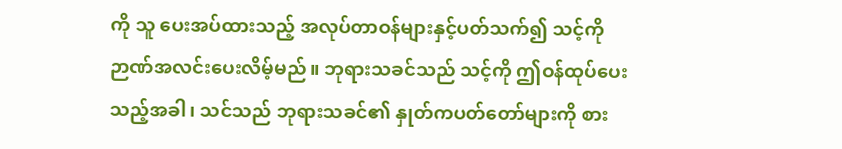ကို သူ ပေးအပ်ထားသည့် အလုပ်တာဝန်များနှင့်ပတ်သက်၍ သင့်ကို ဉာဏ်အလင်းပေးလိမ့်မည်။ ဘုရားသခင်သည် သင့်ကို ဤဝန်ထုပ်ပေးသည့်အခါ၊ သင်သည် ဘုရားသခင်၏ နှုတ်ကပတ်တော်များကို စား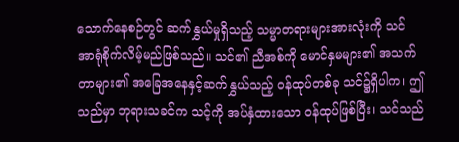သောက်နေစဉ်တွင် ဆက်နွှယ်မှုရှိသည့် သမ္မာတရားများအားလုံးကို သင် အာရုံစိုက်လိမ့်မည်ဖြစ်သည်။ သင်၏ ညီအစ်ကို မောင်နှမများ၏ အသက်တာများ၏ အခြေအနေနှင့်ဆက်နွှယ်သည့် ဝန်ထုပ်တစ်ခု သင်၌ရှိပါက၊ ဤသည်မှာ ဘုရားသခင်က သင့်ကို အပ်နှံထားသော ဝန်ထုပ်ဖြစ်ပြီး၊ သင်သည်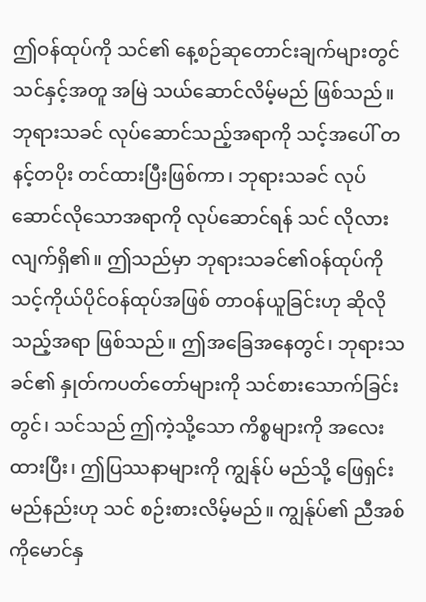ဤဝန်ထုပ်ကို သင်၏ နေ့စဉ်ဆုတောင်းချက်များတွင် သင်နှင့်အတူ အမြဲ သယ်ဆောင်လိမ့်မည် ဖြစ်သည်။ ဘုရားသခင် လုပ်ဆောင်သည့်အရာကို သင့်အပေါ် တနင့်တပိုး တင်ထားပြီးဖြစ်ကာ၊ ဘုရားသခင် လုပ်ဆောင်လိုသောအရာကို လုပ်ဆောင်ရန် သင် လိုလားလျက်ရှိ၏။ ဤသည်မှာ ဘုရားသခင်၏ဝန်ထုပ်ကို သင့်ကိုယ်ပိုင်ဝန်ထုပ်အဖြစ် တာဝန်ယူခြင်းဟု ဆိုလိုသည့်အရာ ဖြစ်သည်။ ဤအခြေအနေတွင်၊ ဘုရားသခင်၏ နှုတ်ကပတ်တော်များကို သင်စားသောက်ခြင်းတွင်၊ သင်သည် ဤကဲ့သို့သော ကိစ္စများကို အလေးထားပြီး၊ ဤပြဿနာများကို ကျွန်ုပ် မည်သို့ ဖြေရှင်းမည်နည်းဟု သင် စဉ်းစားလိမ့်မည်။ ကျွန်ုပ်၏ ညီအစ်ကိုမောင်နှ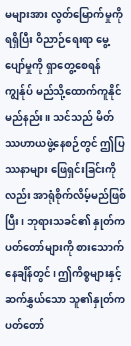မများအား လွတ်မြောက်မှုကို ရရှိပြီး ဝိညာဉ်ရေးရာ မွေ့ပျော်မှုကို ရှာတွေ့စေရန် ကျွန်ုပ် မည်သို့ထောက်ကူနိုင်မည်နည်း။ သင်သည် မိတ်ဿဟာယဖွဲ့နေစဉ်တွင် ဤပြဿနာများ ဖြေရှင်းခြင်းကိုလည်း အာရုံစိုက်လိမ့်မည်ဖြစ်ပြီး၊ ဘုရားသခင်၏ နှုတ်ကပတ်တော်များကို စားသောက်နေချိန်တွင်၊ ဤကိစ္စများနှင့် ဆက်နွှယ်သော သူ၏နှုတ်ကပတ်တော်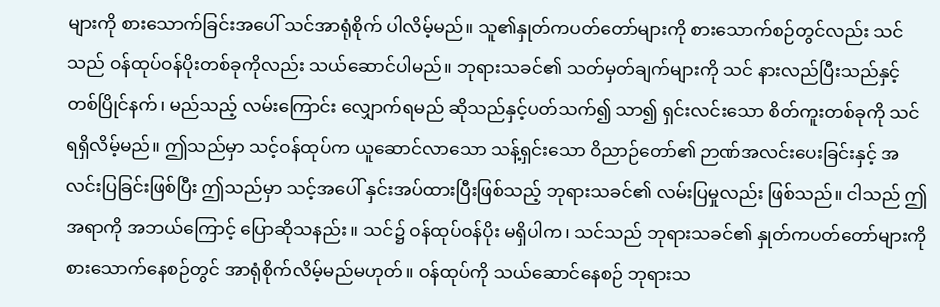များကို စားသောက်ခြင်းအပေါ် သင်အာရုံစိုက် ပါလိမ့်မည်။ သူ၏နှုတ်ကပတ်တော်များကို စားသောက်စဉ်တွင်လည်း သင်သည် ဝန်ထုပ်ဝန်ပိုးတစ်ခုကိုလည်း သယ်ဆောင်ပါမည်။ ဘုရားသခင်၏ သတ်မှတ်ချက်များကို သင် နားလည်ပြီးသည်နှင့်တစ်ပြိုင်နက်၊ မည်သည့် လမ်းကြောင်း လျှောက်ရမည် ဆိုသည်နှင့်ပတ်သက်၍ သာ၍ ရှင်းလင်းသော စိတ်ကူးတစ်ခုကို သင် ရရှိလိမ့်မည်။ ဤသည်မှာ သင့်ဝန်ထုပ်က ယူဆောင်လာသော သန့်ရှင်းသော ဝိညာဉ်တော်၏ ဉာဏ်အလင်းပေးခြင်းနှင့် အလင်းပြခြင်းဖြစ်ပြီး ဤသည်မှာ သင့်အပေါ် နှင်းအပ်ထားပြီးဖြစ်သည့် ဘုရားသခင်၏ လမ်းပြမှုလည်း ဖြစ်သည်။ ငါသည် ဤအရာကို အဘယ်ကြောင့် ပြောဆိုသနည်း။ သင်၌ ဝန်ထုပ်ဝန်ပိုး မရှိပါက၊ သင်သည် ဘုရားသခင်၏ နှုတ်ကပတ်တော်များကို စားသောက်နေစဉ်တွင် အာရုံစိုက်လိမ့်မည်မဟုတ်။ ဝန်ထုပ်ကို သယ်ဆောင်နေစဉ် ဘုရားသ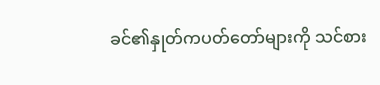ခင်၏နှုတ်ကပတ်တော်များကို သင်စား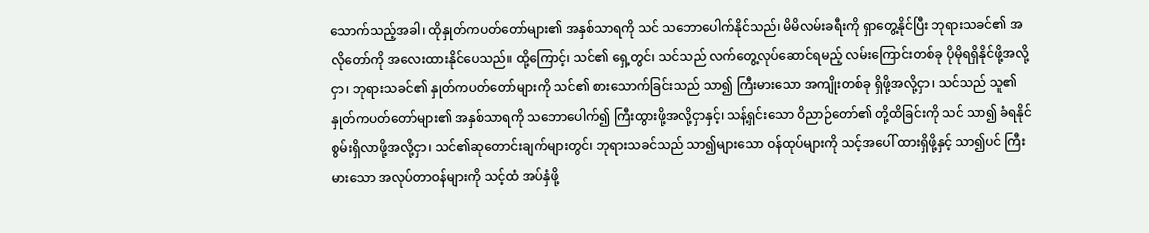သောက်သည့်အခါ၊ ထိုနှုတ်ကပတ်တော်များ၏ အနှစ်သာရကို သင် သဘောပေါက်နိုင်သည်၊ မိမိလမ်းခရီးကို ရှာတွေ့နိုင်ပြီး ဘုရားသခင်၏ အလိုတော်ကို အလေးထားနိုင်ပေသည်။ ထို့ကြောင့်၊ သင်၏ ရှေ့တွင်၊ သင်သည် လက်တွေ့လုပ်ဆောင်ရမည့် လမ်းကြောင်းတစ်ခု ပိုမိုရရှိနိုင်ဖို့အလို့ငှာ၊ ဘုရားသခင်၏ နှုတ်ကပတ်တော်များကို သင်၏ စားသောက်ခြင်းသည် သာ၍ ကြီးမားသော အကျိုးတစ်ခု ရှိဖို့အလို့ငှာ၊ သင်သည် သူ၏နှုတ်ကပတ်တော်များ၏ အနှစ်သာရကို သဘောပေါက်၍ ကြီးထွားဖို့အလို့ငှာနှင့်၊ သန့်ရှင်းသော ဝိညာဉ်တော်၏ တို့ထိခြင်းကို သင် သာ၍ ခံရနိုင်စွမ်းရှိလာဖို့အလို့ငှာ၊ သင်၏ဆုတောင်းချက်များတွင်၊ ဘုရားသခင်သည် သာ၍များသော ဝန်ထုပ်များကို သင့်အပေါ် ထားရှိဖို့နှင့် သာ၍ပင် ကြီးမားသော အလုပ်တာဝန်များကို သင့်ထံ အပ်နှံဖို့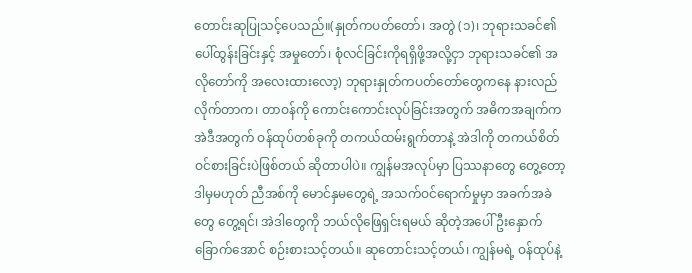တောင်းဆုပြုသင့်ပေသည်။(နှုတ်ကပတ်တော်၊ အတွဲ (၁)၊ ဘုရားသခင်၏ ပေါ်ထွန်းခြင်းနှင့် အမှုတော်၊ စုံလင်ခြင်းကိုရရှိဖို့အလို့ငှာ ဘုရားသခင်၏ အလိုတော်ကို အလေးထားလော့) ဘုရားနှုတ်ကပတ်တော်တွေကနေ နားလည်လိုက်တာက၊ တာဝန်ကို ကောင်းကောင်းလုပ်ခြင်းအတွက် အဓိကအချက်က အဲဒီအတွက် ဝန်ထုပ်တစ်ခုကို တကယ်ထမ်းရွက်တာနဲ့ အဲဒါကို တကယ်စိတ်ဝင်စားခြင်းပဲဖြစ်တယ် ဆိုတာပါပဲ။ ကျွန်မအလုပ်မှာ ပြဿနာတွေ တွေ့တော့ ဒါမှမဟုတ် ညီအစ်ကို မောင်နှမတွေရဲ့ အသက်ဝင်ရောက်မှုမှာ အခက်အခဲတွေ တွေ့ရင်၊ အဲဒါတွေကို ဘယ်လိုဖြေရှင်းရမယ် ဆိုတဲ့အပေါ် ဦးနှောက်ခြောက်အောင် စဉ်းစားသင့်တယ်။ ဆုတောင်းသင့်တယ်၊ ကျွန်မရဲ့ ဝန်ထုပ်နဲ့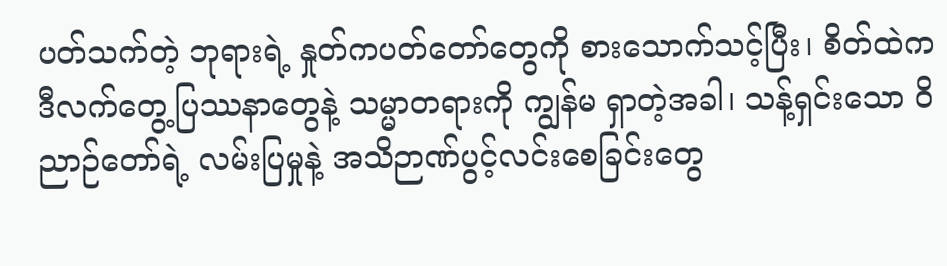ပတ်သက်တဲ့ ဘုရားရဲ့ နှုတ်ကပတ်တော်တွေကို စားသောက်သင့်ပြီး၊ စိတ်ထဲက ဒီလက်တွေ့ပြဿနာတွေနဲ့ သမ္မာတရားကို ကျွန်မ ရှာတဲ့အခါ၊ သန့်ရှင်းသော ဝိညာဉ်တော်ရဲ့ လမ်းပြမှုနဲ့ အသိဉာဏ်ပွင့်လင်းစေခြင်းတွေ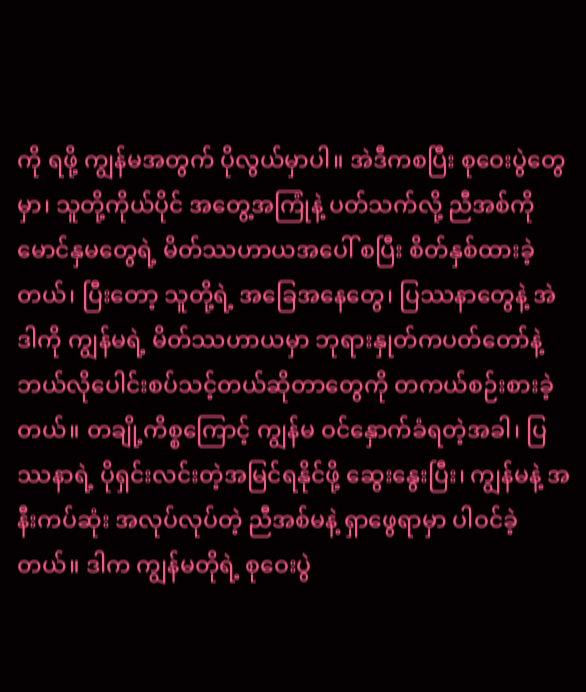ကို ရဖို့ ကျွန်မအတွက် ပိုလွယ်မှာပါ။ အဲဒီကစပြီး စုဝေးပွဲတွေမှာ၊ သူတို့ကိုယ်ပိုင် အတွေ့အကြုံနဲ့ ပတ်သက်လို့ ညီအစ်ကို မောင်နှမတွေရဲ့ မိတ်ဿဟာယအပေါ် စပြီး စိတ်နှစ်ထားခဲ့တယ်၊ ပြီးတော့ သူတို့ရဲ့ အခြေအနေတွေ၊ ပြဿနာတွေနဲ့ အဲဒါကို ကျွန်မရဲ့ မိတ်ဿဟာယမှာ ဘုရားနှုတ်ကပတ်တော်နဲ့ ဘယ်လိုပေါင်းစပ်သင့်တယ်ဆိုတာတွေကို တကယ်စဉ်းစားခဲ့တယ်။ တချို့ကိစ္စကြောင့် ကျွန်မ ဝင်နှောက်ခံရတဲ့အခါ၊ ပြဿနာရဲ့ ပိုရှင်းလင်းတဲ့အမြင်ရနိုင်ဖို့ ဆွေးနွေးပြီး၊ ကျွန်မနဲ့ အနီးကပ်ဆုံး အလုပ်လုပ်တဲ့ ညီအစ်မနဲ့ ရှာဖွေရာမှာ ပါဝင်ခဲ့တယ်။ ဒါက ကျွန်မတိုရဲ့ စုဝေးပွဲ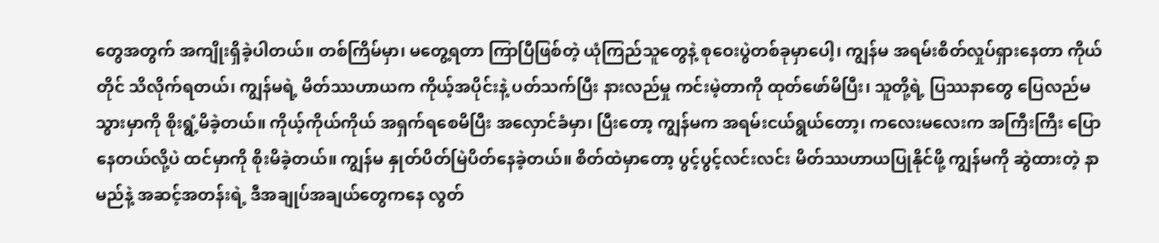တွေအတွက် အကျိုးရှိခဲ့ပါတယ်။ တစ်ကြိမ်မှာ၊ မတွေ့ရတာ ကြာပြီဖြစ်တဲ့ ယုံကြည်သူတွေနဲ့ စုဝေးပွဲတစ်ခုမှာပေါ့၊ ကျွန်မ အရမ်းစိတ်လှုပ်ရှားနေတာ ကိုယ်တိုင် သိလိုက်ရတယ်၊ ကျွန်မရဲ့ မိတ်ဿဟာယက ကိုယ့်အပိုင်းနဲ့ ပတ်သက်ပြီး နားလည်မှု ကင်းမဲ့တာကို ထုတ်ဖော်မိပြီး၊ သူတို့ရဲ့ ပြဿနာတွေ ပြေလည်မသွားမှာကို စိုးရွံ့မိခဲ့တယ်။ ကိုယ့်ကိုယ်ကိုယ် အရှက်ရစေမိပြီး အလှောင်ခံမှာ၊ ပြီးတော့ ကျွန်မက အရမ်းငယ်ရွယ်တော့၊ ကလေးမလေးက အကြီးကြီး ပြောနေတယ်လို့ပဲ ထင်မှာကို စိုးမိခဲ့တယ်။ ကျွန်မ နှုတ်ပိတ်မြဲပိတ်နေခဲ့တယ်။ စိတ်ထဲမှာတော့ ပွင့်ပွင့်လင်းလင်း မိတ်ဿဟာယပြုနိုင်ဖို့ ကျွန်မကို ဆွဲထားတဲ့ နာမည်နဲ့ အဆင့်အတန်းရဲ့ ဒီအချုပ်အချယ်တွေကနေ လွတ်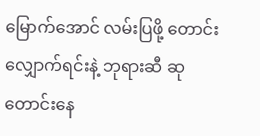မြောက်အောင် လမ်းပြဖို့ တောင်းလျှောက်ရင်းနဲ့ ဘုရားဆီ ဆုတောင်းနေ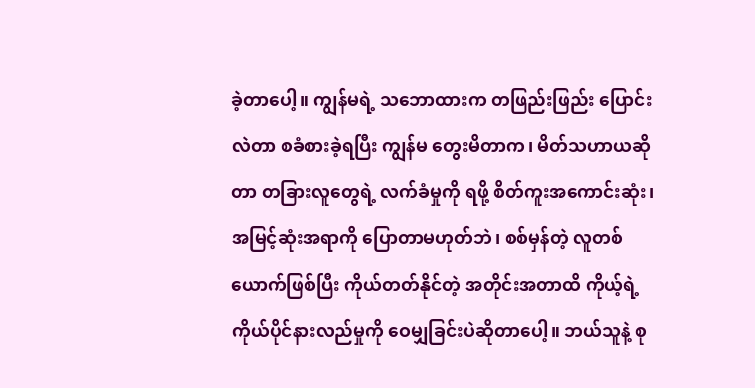ခဲ့တာပေါ့။ ကျွန်မရဲ့ သဘောထားက တဖြည်းဖြည်း ပြောင်းလဲတာ စခံစားခဲ့ရပြီး ကျွန်မ တွေးမိတာက၊ မိတ်သဟာယဆိုတာ တခြားလူတွေရဲ့ လက်ခံမှုကို ရဖို့ စိတ်ကူးအကောင်းဆုံး၊ အမြင့်ဆုံးအရာကို ပြောတာမဟုတ်ဘဲ၊ စစ်မှန်တဲ့ လူတစ်ယောက်ဖြစ်ပြီး ကိုယ်တတ်နိုင်တဲ့ အတိုင်းအတာထိ ကိုယ့်ရဲ့ ကိုယ်ပိုင်နားလည်မှုကို ဝေမျှခြင်းပဲဆိုတာပေါ့။ ဘယ်သူနဲ့ စု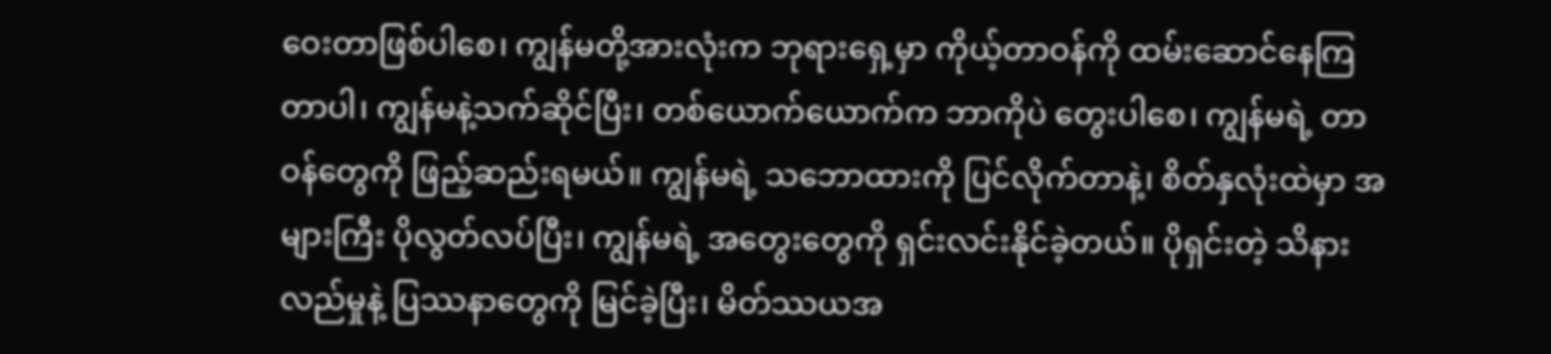ဝေးတာဖြစ်ပါစေ၊ ကျွန်မတို့အားလုံးက ဘုရားရှေ့မှာ ကိုယ့်တာဝန်ကို ထမ်းဆောင်နေကြတာပါ၊ ကျွန်မနဲ့သက်ဆိုင်ပြီး၊ တစ်ယောက်ယောက်က ဘာကိုပဲ တွေးပါစေ၊ ကျွန်မရဲ့ တာဝန်တွေကို ဖြည့်ဆည်းရမယ်။ ကျွန်မရဲ့ သဘောထားကို ပြင်လိုက်တာနဲ့၊ စိတ်နှလုံးထဲမှာ အများကြီး ပိုလွတ်လပ်ပြီး၊ ကျွန်မရဲ့ အတွေးတွေကို ရှင်းလင်းနိုင်ခဲ့တယ်။ ပိုရှင်းတဲ့ သိနားလည်မှုနဲ့ ပြဿနာတွေကို မြင်ခဲ့ပြီး၊ မိတ်ဿယအ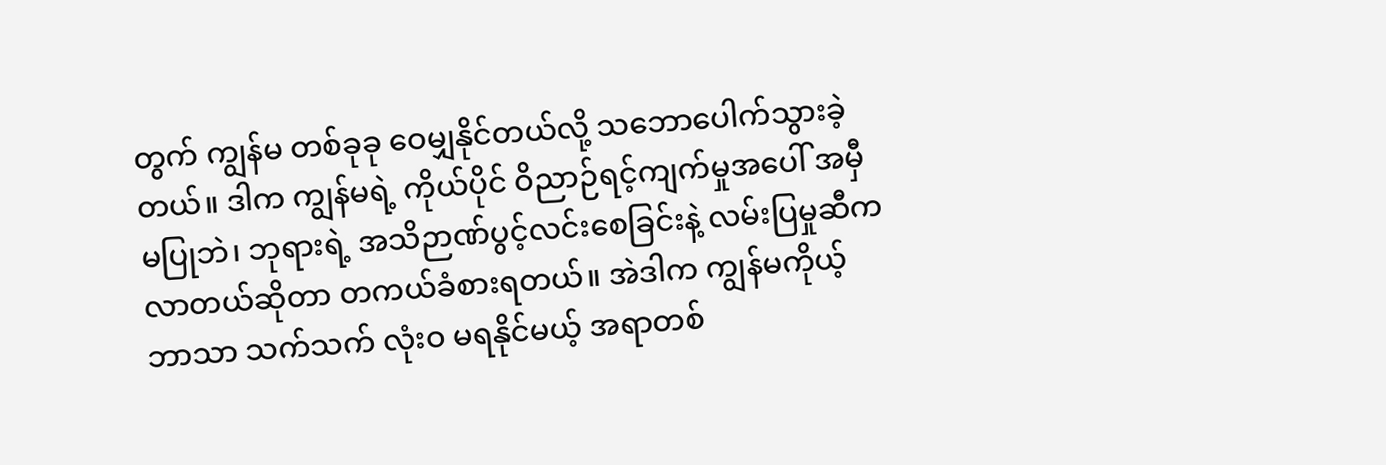တွက် ကျွန်မ တစ်ခုခု ဝေမျှနိုင်တယ်လို့ သဘောပေါက်သွားခဲ့တယ်။ ဒါက ကျွန်မရဲ့ ကိုယ်ပိုင် ဝိညာဉ်ရင့်ကျက်မှုအပေါ် အမှီမပြုဘဲ၊ ဘုရားရဲ့ အသိဉာဏ်ပွင့်လင်းစေခြင်းနဲ့ လမ်းပြမှုဆီက လာတယ်ဆိုတာ တကယ်ခံစားရတယ်။ အဲဒါက ကျွန်မကိုယ့်ဘာသာ သက်သက် လုံးဝ မရနိုင်မယ့် အရာတစ်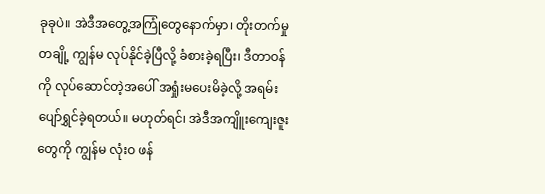ခုခုပဲ။ အဲဒီအတွေ့အကြုံတွေနောက်မှာ၊ တိုးတက်မှု တချို့ ကျွန်မ လုပ်နိုင်ခဲ့ပြီလို့ ခံစားခဲ့ရပြီး၊ ဒီတာဝန်ကို လုပ်ဆောင်တဲ့အပေါ် အရှုံးမပေးမိခဲ့လို့ အရမ်း ပျော်ရွှင်ခဲ့ရတယ်။ မဟုတ်ရင်၊ အဲဒီအကျိူးကျေးဇူးတွေကို ကျွန်မ လုံးဝ ဖန်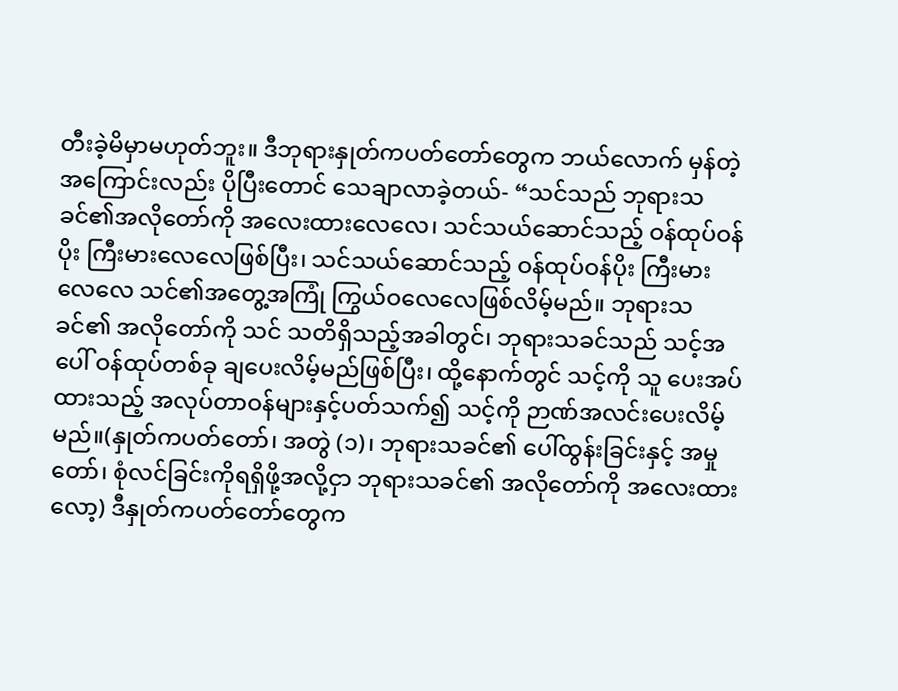တီးခဲ့မိမှာမဟုတ်ဘူး။ ဒီဘုရားနှုတ်ကပတ်တော်တွေက ဘယ်လောက် မှန်တဲ့အကြောင်းလည်း ပိုပြီးတောင် သေချာလာခဲ့တယ်- “သင်သည် ဘုရားသခင်၏အလိုတော်ကို အလေးထားလေလေ၊ သင်သယ်ဆောင်သည့် ဝန်ထုပ်ဝန်ပိုး ကြီးမားလေလေဖြစ်ပြီး၊ သင်သယ်ဆောင်သည့် ဝန်ထုပ်ဝန်ပိုး ကြီးမားလေလေ သင်၏အတွေ့အကြုံ ကြွယ်ဝလေလေဖြစ်လိမ့်မည်။ ဘုရားသခင်၏ အလိုတော်ကို သင် သတိရှိသည့်အခါတွင်၊ ဘုရားသခင်သည် သင့်အပေါ် ဝန်ထုပ်တစ်ခု ချပေးလိမ့်မည်ဖြစ်ပြီး၊ ထို့နောက်တွင် သင့်ကို သူ ပေးအပ်ထားသည့် အလုပ်တာဝန်များနှင့်ပတ်သက်၍ သင့်ကို ဉာဏ်အလင်းပေးလိမ့်မည်။(နှုတ်ကပတ်တော်၊ အတွဲ (၁)၊ ဘုရားသခင်၏ ပေါ်ထွန်းခြင်းနှင့် အမှုတော်၊ စုံလင်ခြင်းကိုရရှိဖို့အလို့ငှာ ဘုရားသခင်၏ အလိုတော်ကို အလေးထားလော့) ဒီနှုတ်ကပတ်တော်တွေက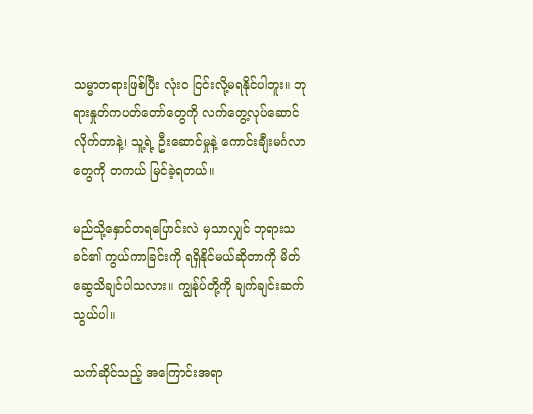သမ္မာတရားဖြစ်ပြီး လုံးဝ ငြင်းလို့မရနိုင်ပါဘူး။ ဘုရားနှုတ်ကပတ်တော်တွေကို လက်တွေ့လုပ်ဆောင်လိုက်တာနဲ့၊ သူ့ရဲ့ ဦးဆောင်မှုနဲ့ ကောင်းချီးမင်္ဂလာတွေကို တကယ် မြင်ခဲ့ရတယ်။

မည်သို့နှောင်တရပြောင်းလဲ မှသာလျှင် ဘုရားသခင်၏ ကွယ်ကာခြင်းကို ရရှိနိုင်မယ်ဆိုတာကို မိတ်ဆွေသိချင်ပါသလား။ ကျွန်ုပ်တို့ကို ချက်ချင်းဆက်သွယ်ပါ။

သက်ဆိုင်သည့် အကြောင်းအရာ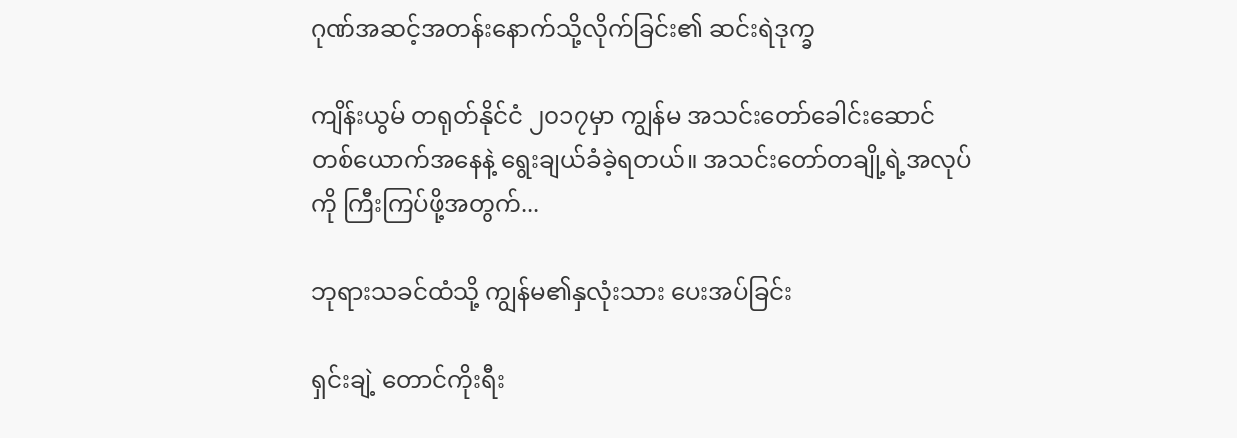ဂုဏ်အဆင့်အတန်းနောက်သို့လိုက်ခြင်း၏ ဆင်းရဲဒုက္ခ

ကျိန်းယွမ် တရုတ်နိုင်ငံ ၂၀၁၇မှာ ကျွန်မ အသင်းတော်ခေါင်းဆောင်တစ်ယောက်အနေနဲ့ ရွေးချယ်ခံခဲ့ရတယ်။ အသင်းတော်တချို့ရဲ့အလုပ်ကို ကြီးကြပ်ဖို့အတွက်...

ဘုရားသခင်ထံသို့ ကျွန်မ၏နှလုံးသား ပေးအပ်ခြင်း

ရှင်းချဲ့ တောင်ကိုးရီး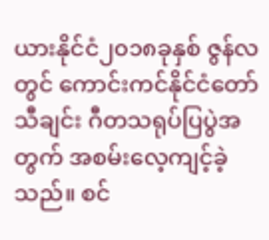ယားနိုင်ငံ၂၀၁၈ခုနှစ် ဇွန်လတွင် ကောင်းကင်နိုင်ငံတော်သီချင်း ဂီတသရုပ်ပြပွဲအတွက် အစမ်းလေ့ကျင့်ခဲ့သည်။ စင်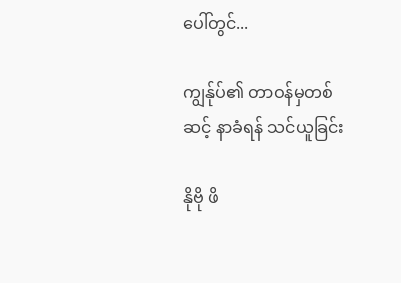ပေါ်တွင်...

ကျွန်ုပ်၏ တာဝန်မှတစ်ဆင့် နာခံရန် သင်ယူခြင်း

နိုဗို ဖိ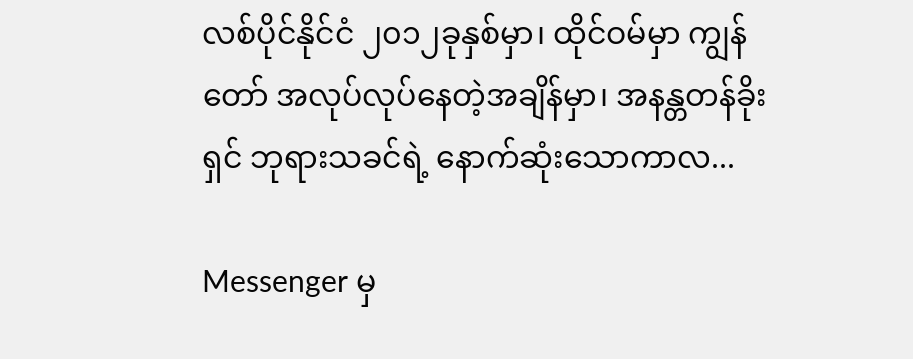လစ်ပိုင်နိုင်ငံ ၂၀၁၂ခုနှစ်မှာ၊ ထိုင်ဝမ်မှာ ကျွန်တော် အလုပ်လုပ်နေတဲ့အချိန်မှာ၊ အနန္တတန်ခိုးရှင် ဘုရားသခင်ရဲ့ နောက်ဆုံးသောကာလ...

Messenger မှ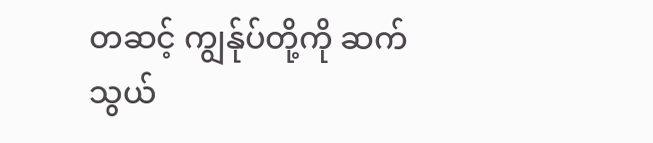တဆင့် ကျွန်ုပ်တို့ကို ဆက်သွယ်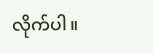လိုက်ပါ။